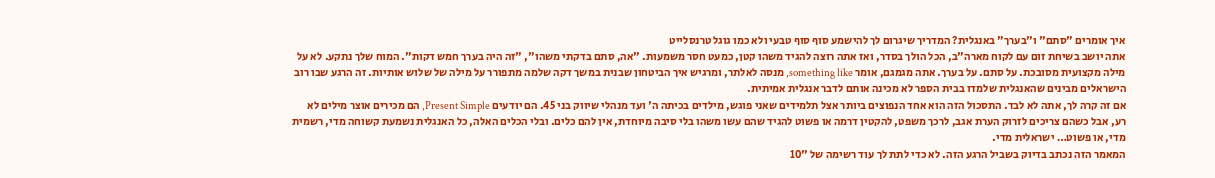איך אומרים "סתם" ו"בערך" באנגלית? המדריך שיגרום לך להישמע סוף סוף טבעי ולא כמו גוגל טרנסלייט
אתה יושב בשיחת זום עם לקוח מארה"ב, הכל הולך בסדר, ואז אתה רוצה להגיד משהו קטן, כמעט חסר משמעות. "אה, סתם בדקתי משהו", "זה היה בערך חמש דקות". המוח שלך נתקע. לא על מילה מקצועית מסובכת. על סתם. על בערך. אתה מגמגם, אומר something like, מנסה לאלתר, ומרגיש איך הביטחון שבנית במשך דקה שלמה מתפורר על מילה של שלוש אותיות. זה הרגע שבו רוב הישראלים מבינים שהאנגלית שלמדו בבית הספר לא מכינה אותם לדבר אנגלית אמיתית.
אם זה קרה לך, אתה לא לבד. התסכול הזה הוא אחד הנפוצים ביותר אצל תלמידים שאני פוגש, מילדים בכיתה ה' ועד מנהלי שיווק בני 45. הם יודעים Present Simple, הם מכירים אוצר מילים לא רע, אבל כשהם צריכים לזרוק הערת אגב, לרכך משפט, להקטין דרמה או פשוט להגיד שהם עשו משהו בלי סיבה מיוחדת, אין להם כלים. ובלי הכלים האלה, כל האנגלית נשמעת קשוחה מדי, רשמית מדי, או פשוט… ישראלית מדי.
המאמר הזה נכתב בדיוק בשביל הרגע הזה. לא כדי לתת לך עוד רשימה של "10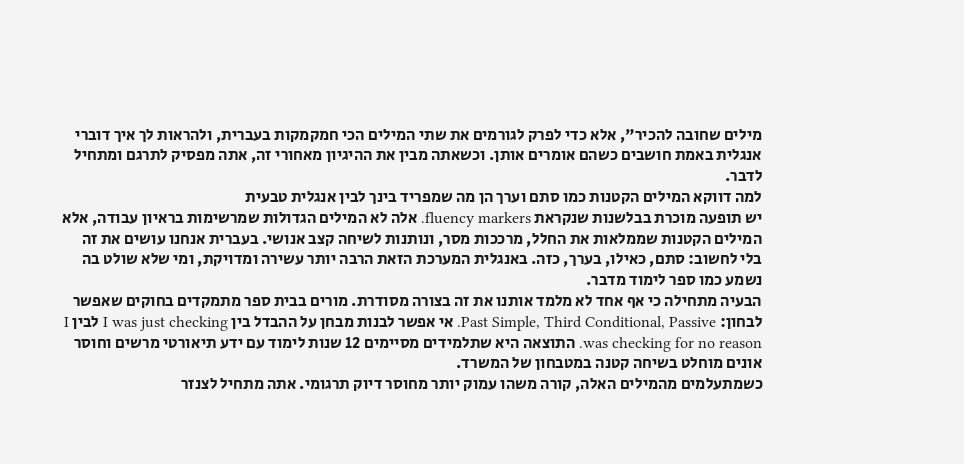מילים שחובה להכיר", אלא כדי לפרק לגורמים את שתי המילים הכי חמקמקות בעברית, ולהראות לך איך דוברי אנגלית באמת חושבים כשהם אומרים אותן. וכשאתה מבין את ההיגיון מאחורי זה, אתה מפסיק לתרגם ומתחיל לדבר.
למה דווקא המילים הקטנות כמו סתם וערך הן מה שמפריד בינך לבין אנגלית טבעית
יש תופעה מוכרת בבלשנות שנקראת fluency markers. אלה לא המילים הגדולות שמרשימות בראיון עבודה, אלא המילים הקטנות שממלאות את החלל, מרככות מסר, ונותנות לשיחה קצב אנושי. בעברית אנחנו עושים את זה בלי לחשוב: סתם, כאילו, בערך, כזה. באנגלית המערכת הזאת הרבה יותר עשירה ומדויקת, ומי שלא שולט בה נשמע כמו ספר לימוד מדבר.
הבעיה מתחילה כי אף אחד לא מלמד אותנו את זה בצורה מסודרת. מורים בבית ספר מתמקדים בחוקים שאפשר לבחון: Past Simple, Third Conditional, Passive. אי אפשר לבנות מבחן על ההבדל בין I was just checking לבין I was checking for no reason. התוצאה היא שתלמידים מסיימים 12 שנות לימוד עם ידע תיאורטי מרשים וחוסר אונים מוחלט בשיחה קטנה במטבחון של המשרד.
כשמתעלמים מהמילים האלה, קורה משהו עמוק יותר מחוסר דיוק תרגומי. אתה מתחיל לצנזר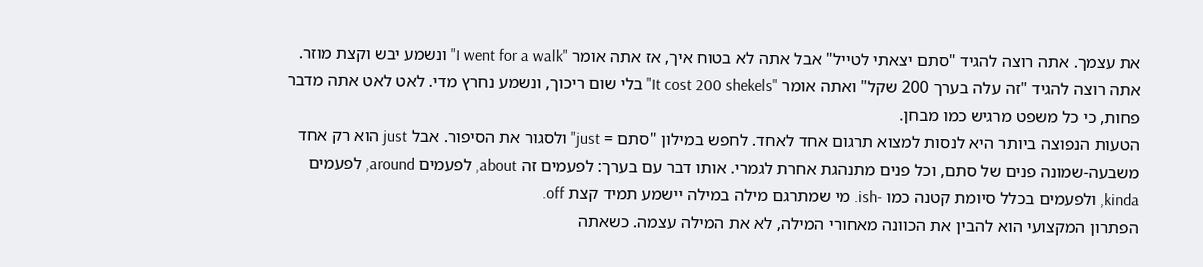את עצמך. אתה רוצה להגיד "סתם יצאתי לטייל" אבל אתה לא בטוח איך, אז אתה אומר "I went for a walk" ונשמע יבש וקצת מוזר. אתה רוצה להגיד "זה עלה בערך 200 שקל" ואתה אומר "It cost 200 shekels" בלי שום ריכוך, ונשמע נחרץ מדי. לאט לאט אתה מדבר פחות, כי כל משפט מרגיש כמו מבחן.
הטעות הנפוצה ביותר היא לנסות למצוא תרגום אחד לאחד. לחפש במילון "סתם = just" ולסגור את הסיפור. אבל just הוא רק אחד משבעה-שמונה פנים של סתם, וכל פנים מתנהגת אחרת לגמרי. אותו דבר עם בערך: לפעמים זה about, לפעמים around, לפעמים kinda, ולפעמים בכלל סיומת קטנה כמו -ish. מי שמתרגם מילה במילה יישמע תמיד קצת off.
הפתרון המקצועי הוא להבין את הכוונה מאחורי המילה, לא את המילה עצמה. כשאתה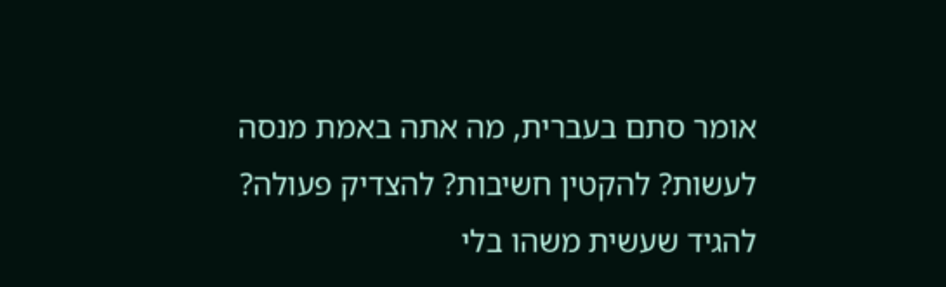אומר סתם בעברית, מה אתה באמת מנסה לעשות? להקטין חשיבות? להצדיק פעולה? להגיד שעשית משהו בלי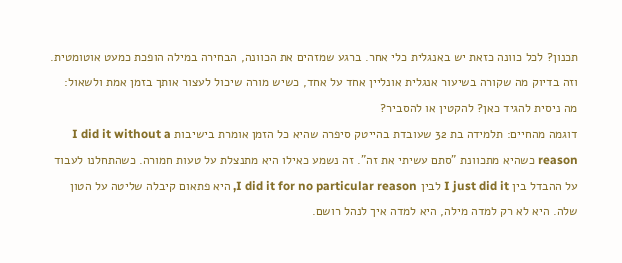תכנון? לכל כוונה כזאת יש באנגלית כלי אחר. ברגע שמזהים את הכוונה, הבחירה במילה הופכת כמעט אוטומטית. וזה בדיוק מה שקורה בשיעור אנגלית אונליין אחד על אחד, כשיש מורה שיכול לעצור אותך בזמן אמת ולשאול: מה ניסית להגיד כאן? להקטין או להסביר?
דוגמה מהחיים: תלמידה בת 32 שעובדת בהייטק סיפרה שהיא כל הזמן אומרת בישיבות I did it without a reason כשהיא מתכוונת "סתם עשיתי את זה". זה נשמע כאילו היא מתנצלת על טעות חמורה. כשהתחלנו לעבוד על ההבדל בין I just did it לבין I did it for no particular reason, היא פתאום קיבלה שליטה על הטון שלה. היא לא רק למדה מילה, היא למדה איך לנהל רושם.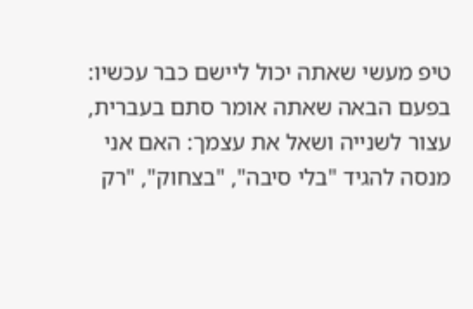טיפ מעשי שאתה יכול ליישם כבר עכשיו: בפעם הבאה שאתה אומר סתם בעברית, עצור לשנייה ושאל את עצמך: האם אני מנסה להגיד "בלי סיבה", "בצחוק", "רק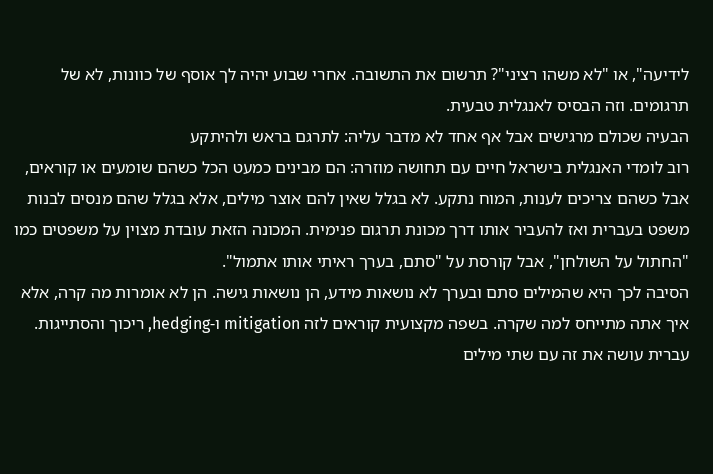לידיעה", או "לא משהו רציני"? תרשום את התשובה. אחרי שבוע יהיה לך אוסף של כוונות, לא של תרגומים. וזה הבסיס לאנגלית טבעית.
הבעיה שכולם מרגישים אבל אף אחד לא מדבר עליה: לתרגם בראש ולהיתקע
רוב לומדי האנגלית בישראל חיים עם תחושה מוזרה: הם מבינים כמעט הכל כשהם שומעים או קוראים, אבל כשהם צריכים לענות, המוח נתקע. לא בגלל שאין להם אוצר מילים, אלא בגלל שהם מנסים לבנות משפט בעברית ואז להעביר אותו דרך מכונת תרגום פנימית. המכונה הזאת עובדת מצוין על משפטים כמו "החתול על השולחן", אבל קורסת על "סתם, בערך ראיתי אותו אתמול".
הסיבה לכך היא שהמילים סתם ובערך לא נושאות מידע, הן נושאות גישה. הן לא אומרות מה קרה, אלא איך אתה מתייחס למה שקרה. בשפה מקצועית קוראים לזה mitigation ו-hedging, ריכוך והסתייגות. עברית עושה את זה עם שתי מילים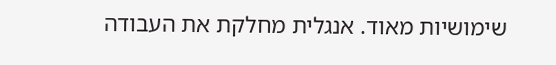שימושיות מאוד. אנגלית מחלקת את העבודה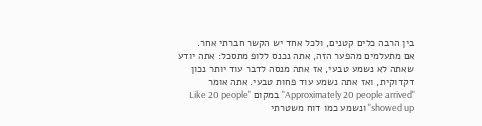בין הרבה כלים קטנים, ולכל אחד יש הקשר חברתי אחר.
אם מתעלמים מהפער הזה, אתה נכנס ללופ מתסכל: אתה יודע שאתה לא נשמע טבעי, אז אתה מנסה לדבר עוד יותר נכון דקדוקית, ואז אתה נשמע עוד פחות טבעי. אתה אומר "Approximately 20 people arrived" במקום "Like 20 people showed up" ונשמע כמו דוח משטרתי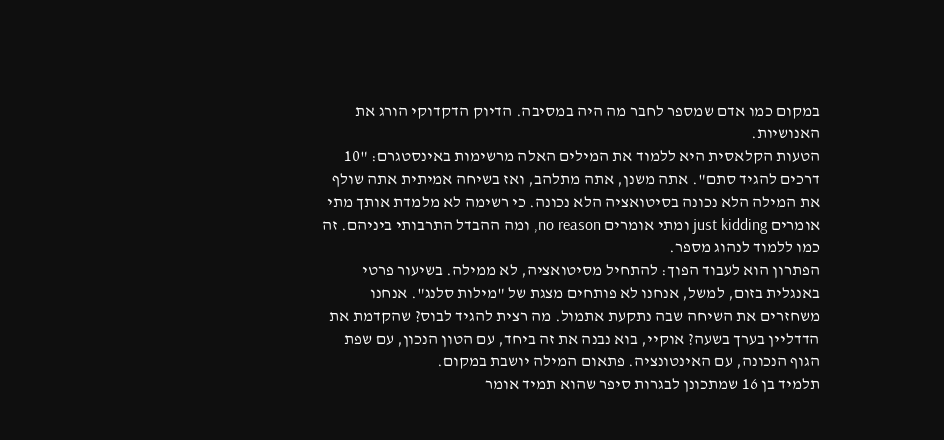במקום כמו אדם שמספר לחבר מה היה במסיבה. הדיוק הדקדוקי הורג את האנושיות.
הטעות הקלאסית היא ללמוד את המילים האלה מרשימות באינסטגרם: "10 דרכים להגיד סתם". אתה משנן, אתה מתלהב, ואז בשיחה אמיתית אתה שולף את המילה הלא נכונה בסיטואציה הלא נכונה. כי רשימה לא מלמדת אותך מתי אומרים just kidding ומתי אומרים no reason, ומה ההבדל התרבותי ביניהם. זה כמו ללמוד לנהוג מספר.
הפתרון הוא לעבוד הפוך: להתחיל מסיטואציה, לא ממילה. בשיעור פרטי באנגלית בזום, למשל, אנחנו לא פותחים מצגת של "מילות סלנג". אנחנו משחזרים את השיחה שבה נתקעת אתמול. מה רצית להגיד לבוס? שהקדמת את הדדליין בערך בשעה? אוקיי, בוא נבנה את זה ביחד, עם הטון הנכון, עם שפת הגוף הנכונה, עם האינטונציה. פתאום המילה יושבת במקום.
תלמיד בן 16 שמתכונן לבגרות סיפר שהוא תמיד אומר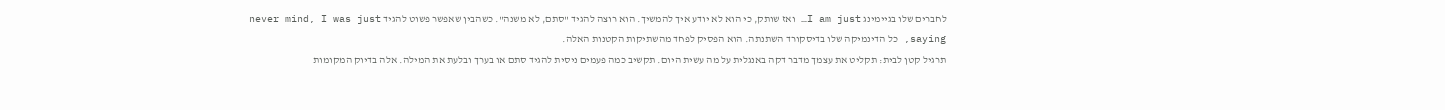לחברים שלו בגיימינג I am just… ואז שותק, כי הוא לא יודע איך להמשיך. הוא רוצה להגיד "סתם, לא משנה". כשהבין שאפשר פשוט להגיד never mind, I was just saying, כל הדינמיקה שלו בדיסקורד השתנתה. הוא הפסיק לפחד מהשתיקות הקטנות האלה.
תרגיל קטן לבית: תקליט את עצמך מדבר דקה באנגלית על מה עשית היום. תקשיב כמה פעמים ניסית להגיד סתם או בערך ובלעת את המילה. אלה בדיוק המקומות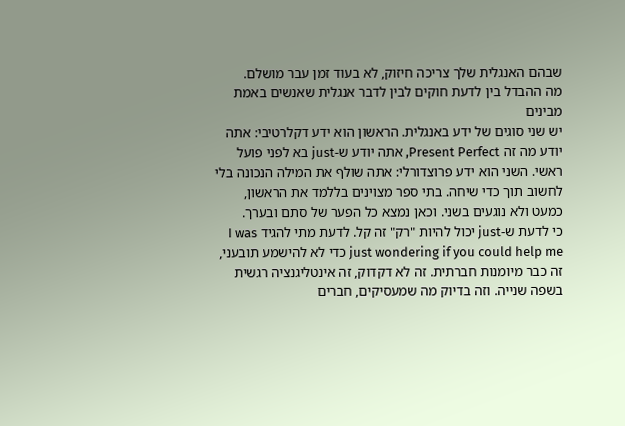שבהם האנגלית שלך צריכה חיזוק, לא בעוד זמן עבר מושלם.
מה ההבדל בין לדעת חוקים לבין לדבר אנגלית שאנשים באמת מבינים
יש שני סוגים של ידע באנגלית. הראשון הוא ידע דקלרטיבי: אתה יודע מה זה Present Perfect, אתה יודע ש-just בא לפני פועל ראשי. השני הוא ידע פרוצדורלי: אתה שולף את המילה הנכונה בלי לחשוב תוך כדי שיחה. בתי ספר מצוינים בללמד את הראשון, כמעט ולא נוגעים בשני. וכאן נמצא כל הפער של סתם ובערך.
כי לדעת ש-just יכול להיות "רק" זה קל. לדעת מתי להגיד I was just wondering if you could help me כדי לא להישמע תובעני, זה כבר מיומנות חברתית. זה לא דקדוק, זה אינטליגנציה רגשית בשפה שנייה. וזה בדיוק מה שמעסיקים, חברים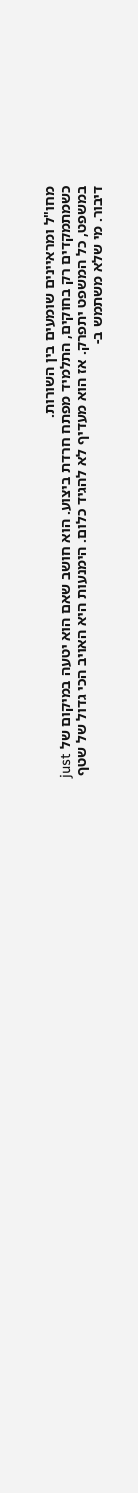מחו"ל ומראיינים שומעים בין השורות.
כשמתמקדים רק בחוקים, התלמיד מפתח חרדת ביצוע. הוא חושב שאם הוא יטעה במיקום של just במשפט, כל המשפט יתפרק. אז הוא מעדיף לא להגיד כלום. הימנעות היא האויב הכי גדול של שטף דיבור. מי שלא משתמש ב-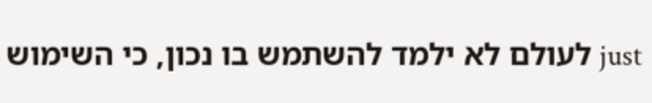just לעולם לא ילמד להשתמש בו נכון, כי השימוש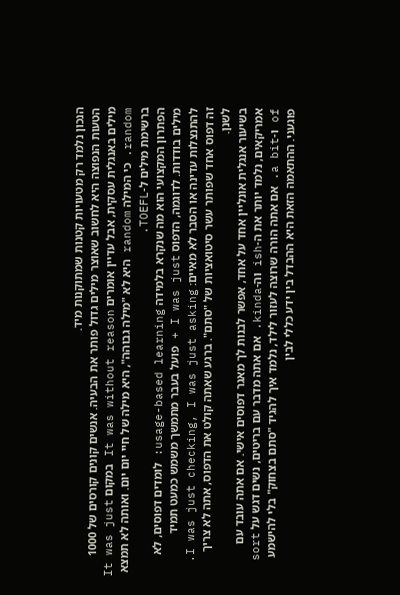הנכון נלמד רק מטעויות קטנות שמתוקנות מיד.
הטעות הנפוצה היא לחשוב שאוצר מילים גדול פותר את הבעיה. אנשים קונים קורסים של 1000 מילים באנגלית עסקית, אבל עדיין אומרים It was without reason במקום It was just random. כי המילה random היא לא "מילה גבוהה", היא מילה של חיי יום יום. ואותה לא תמצא ברשימת מילים ל-TOEFL.
הפתרון המקצועי הוא מה שנקרא בלמידה usage-based learning: לומדים דפוסים, לא מילים בודדות. לדוגמה, הדפוס I was just + פועל בעבר מתמשך משמש כמעט תמיד להתנצלות עדינה או הסבר לא מאיים: I was just checking, I was just asking. זה דפוס אחד שפותר עשר סיטואציות של "סתם". ברגע שאתה קולט את הדפוס, אתה לא צריך לשנן.
בשיעור אנגלית אונליין אחד על אחד, אפשר לבנות לך מאגר דפוסים אישי. אם אתה עובד עם אמריקאים, נלמד יותר את ה-ish וה-kinda. אם אתה מדבר עם בריטים, נשים דגש על sort of ו-a bit. אם אתה הורה שרוצה לעזור לילד, נלמד איך להגיד "סתם בצחוק" בלי להישמע פוגעני. ההתאמה הזאת היא ההבדל בין ידע כללי לבין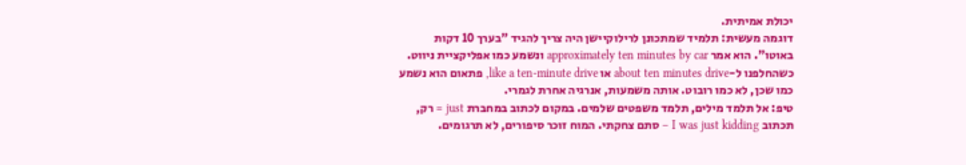יכולת אמיתית.
דוגמה מעשית: תלמיד שמתכונן לרילוקיישן היה צריך להגיד "בערך 10 דקות באוטו". הוא אמר approximately ten minutes by car ונשמע כמו אפליקציית ניווט. כשהחלפנו ל-about ten minutes drive או like a ten-minute drive, פתאום הוא נשמע כמו שכן, לא כמו רובוט. אותה משמעות, אנרגיה אחרת לגמרי.
טיפ: אל תלמד מילים, תלמד משפטים שלמים. במקום לכתוב במחברת just = רק, תכתוב I was just kidding – סתם צחקתי. המוח זוכר סיפורים, לא תרגומים.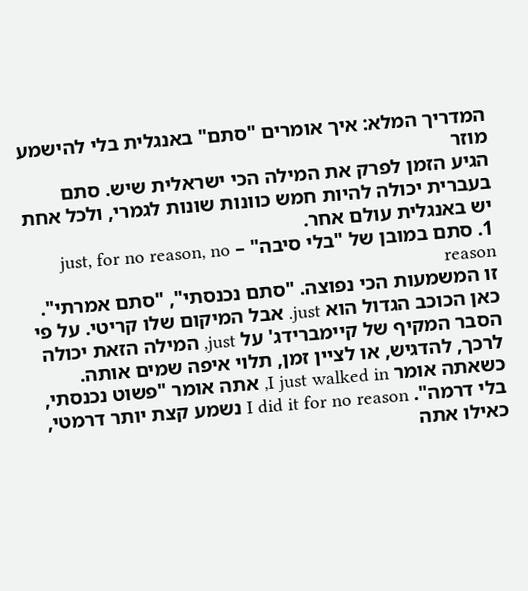המדריך המלא: איך אומרים "סתם" באנגלית בלי להישמע מוזר
הגיע הזמן לפרק את המילה הכי ישראלית שיש. סתם בעברית יכולה להיות חמש כוונות שונות לגמרי, ולכל אחת יש באנגלית עולם אחר.
1. סתם במובן של "בלי סיבה" – just, for no reason, no reason
זו המשמעות הכי נפוצה. "סתם נכנסתי", "סתם אמרתי". כאן הכוכב הגדול הוא just. אבל המיקום שלו קריטי. על פי הסבר המקיף של קיימברידג' על just, המילה הזאת יכולה לרכך, להדגיש, או לציין זמן, תלוי איפה שמים אותה. כשאתה אומר I just walked in, אתה אומר "פשוט נכנסתי, בלי דרמה". I did it for no reason נשמע קצת יותר דרמטי, כאילו אתה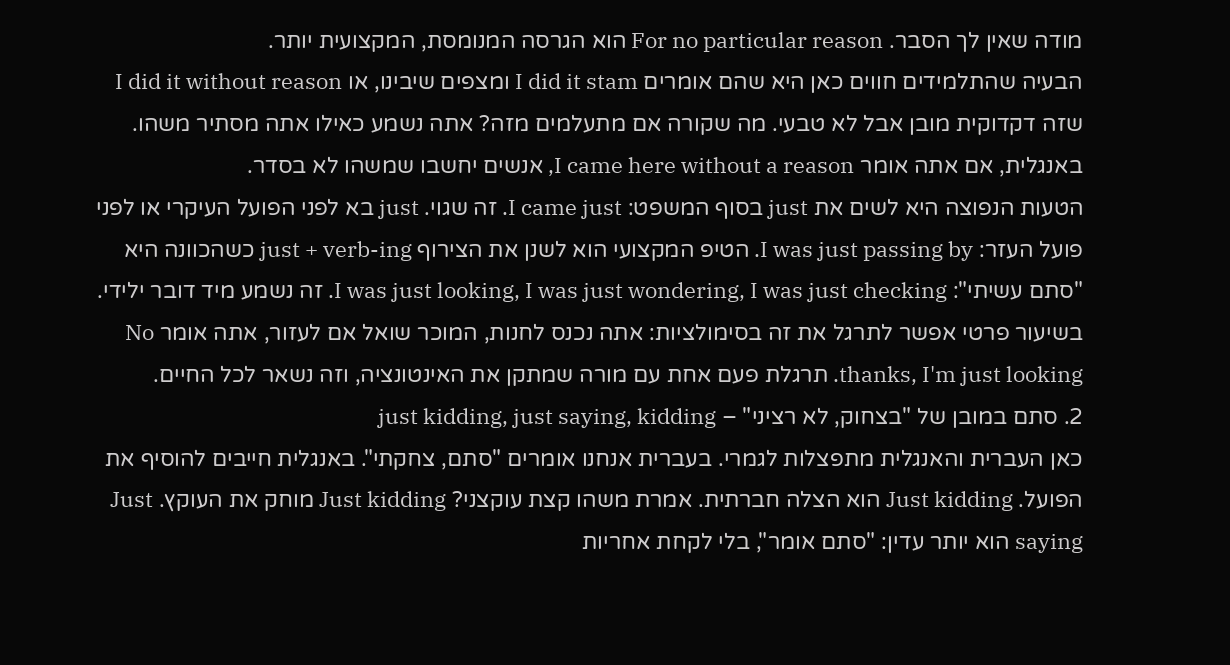מודה שאין לך הסבר. For no particular reason הוא הגרסה המנומסת, המקצועית יותר.
הבעיה שהתלמידים חווים כאן היא שהם אומרים I did it stam ומצפים שיבינו, או I did it without reason שזה דקדוקית מובן אבל לא טבעי. מה שקורה אם מתעלמים מזה? אתה נשמע כאילו אתה מסתיר משהו. באנגלית, אם אתה אומר I came here without a reason, אנשים יחשבו שמשהו לא בסדר.
הטעות הנפוצה היא לשים את just בסוף המשפט: I came just. זה שגוי. just בא לפני הפועל העיקרי או לפני פועל העזר: I was just passing by. הטיפ המקצועי הוא לשנן את הצירוף just + verb-ing כשהכוונה היא "סתם עשיתי": I was just looking, I was just wondering, I was just checking. זה נשמע מיד דובר ילידי.
בשיעור פרטי אפשר לתרגל את זה בסימולציות: אתה נכנס לחנות, המוכר שואל אם לעזור, אתה אומר No thanks, I'm just looking. תרגלת פעם אחת עם מורה שמתקן את האינטונציה, וזה נשאר לכל החיים.
2. סתם במובן של "בצחוק, לא רציני" – just kidding, just saying, kidding
כאן העברית והאנגלית מתפצלות לגמרי. בעברית אנחנו אומרים "סתם, צחקתי". באנגלית חייבים להוסיף את הפועל. Just kidding הוא הצלה חברתית. אמרת משהו קצת עוקצני? Just kidding מוחק את העוקץ. Just saying הוא יותר עדין: "סתם אומר", בלי לקחת אחריות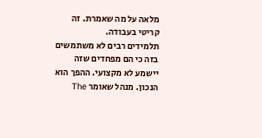מלאה על מה שאמרת. זה קריטי בעבודה.
תלמידים רבים לא משתמשים בזה כי הם מפחדים שזה יישמע לא מקצועי. ההפך הוא הנכון. מנהל שאומר The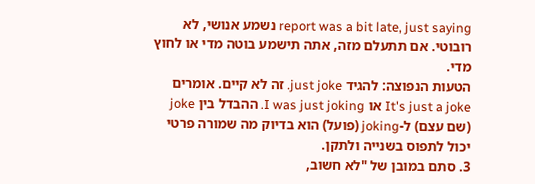report was a bit late, just saying נשמע אנושי, לא רובוטי. אם תתעלם מזה, אתה תישמע בוטה מדי או לחוץ מדי.
הטעות הנפוצה: להגיד just joke. זה לא קיים. אומרים It's just a joke או I was just joking. ההבדל בין joke (שם עצם) ל-joking (פועל) הוא בדיוק מה שמורה פרטי יכול לתפוס בשנייה ולתקן.
3. סתם במובן של "לא חשוב,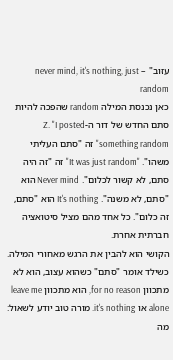עזוב" – never mind, it's nothing, just random
כאן נכנסת המילה random שהפכה להיות סתם החדש של דור ה-Z. "I posted something random" זה "סתם העליתי משהו". "It was just random" זה "זה היה סתם, לא קשור לכלום". Never mind הוא "סתם, לא משנה". It's nothing הוא "סתם, זה כלום". כל אחד מהם מציל סיטואציה חברתית אחרת.
הקושי הוא להבין את הרגש מאחורי המילה. כשילד אומר "סתם" כשהוא עצוב, הוא לא מתכוון for no reason, הוא מתכוון leave me alone או it's nothing. מורה טוב יודע לשאול: מה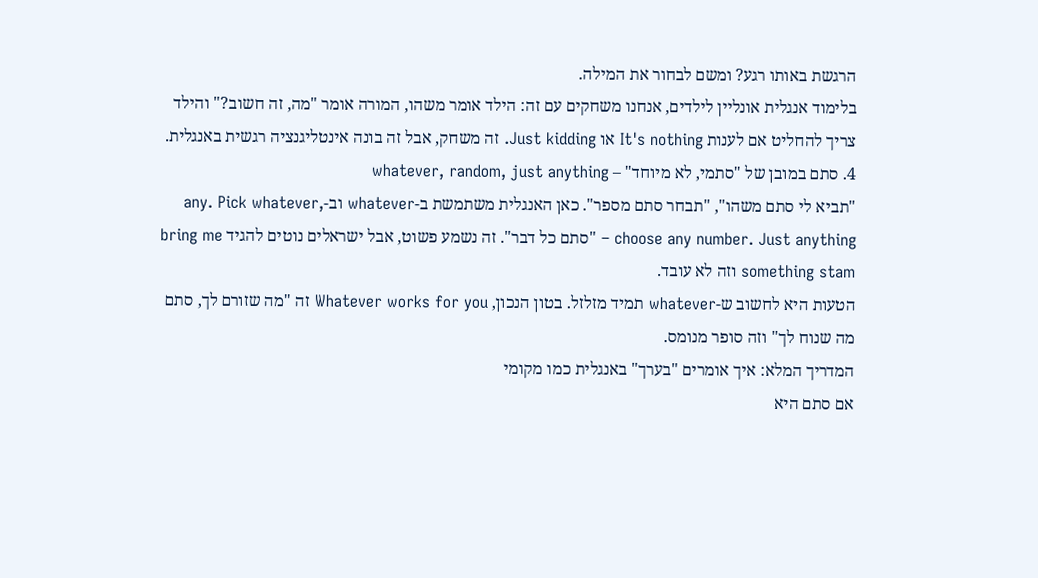הרגשת באותו רגע? ומשם לבחור את המילה.
בלימוד אנגלית אונליין לילדים, אנחנו משחקים עם זה: הילד אומר משהו, המורה אומר "מה, זה חשוב?" והילד צריך להחליט אם לענות It's nothing או Just kidding. זה משחק, אבל זה בונה אינטליגנציה רגשית באנגלית.
4. סתם במובן של "סתמי, לא מיוחד" – whatever, random, just anything
"תביא לי סתם משהו", "תבחר סתם מספר". כאן האנגלית משתמשת ב-whatever וב-any. Pick whatever, choose any number. Just anything – "סתם כל דבר". זה נשמע פשוט, אבל ישראלים נוטים להגיד bring me something stam וזה לא עובד.
הטעות היא לחשוב ש-whatever תמיד מזלזל. בטון הנכון, Whatever works for you זה "מה שזורם לך, סתם מה שנוח לך" וזה סופר מנומס.
המדריך המלא: איך אומרים "בערך" באנגלית כמו מקומי
אם סתם היא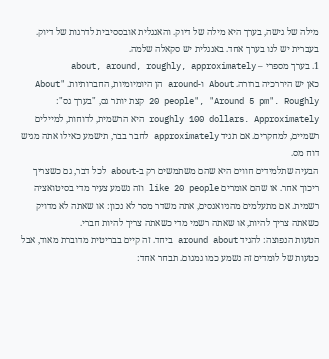מילה של גישה, בערך היא מילה של דיוק. והאנגלית אובססיבית לדרגות של דיוק. בעברית יש לנו בערך אחד. באנגלית יש סקאלה שלמה.
1. בערך מספרי – about, around, roughly, approximately
כאן יש היררכיה ברורה. About ו-around הן היומיומיות, החברותיות. "About 20 people", "Around 5 pm". Roughly קצת יותר גס, "בערך גס": roughly 100 dollars. Approximately היא הרשמית, לדוחות, למיילים רשמיים, למחקרים. אם תגיד approximately לחבר בבר, תישמע כאילו אתה מגיש דוח מס.
הבעיה שתלמידים חווים היא שהם משתמשים רק ב-about לכל דבר, גם כשצריך ריכוך אחר. או שהם אומרים like 20 people וזה נשמע צעיר מדי בסיטואציה רשמית. אם מתעלמים מהניואנסים, אתה משדר מסר לא נכון: או שאתה לא מדויק כשאתה צריך להיות, או שאתה רשמי מדי כשאתה צריך להיות חברי.
הטעות הנפוצה: להגיד around about ביחד. זה קיים בבריטית מדוברת מאוד, אבל כטעות של לומדים זה נשמע כמו גמגום. תבחר אחד: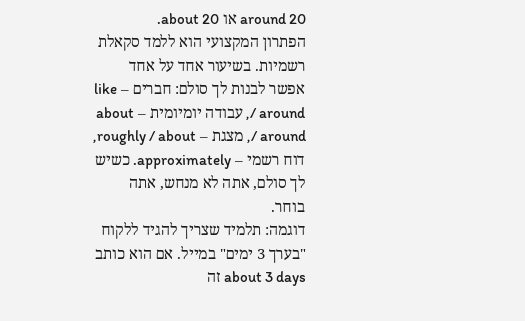around 20 או about 20.
הפתרון המקצועי הוא ללמד סקאלת רשמיות. בשיעור אחד על אחד אפשר לבנות לך סולם: חברים – like / around, עבודה יומיומית – about / around, מצגת – roughly / about, דוח רשמי – approximately. כשיש לך סולם, אתה לא מנחש, אתה בוחר.
דוגמה: תלמיד שצריך להגיד ללקוח "בערך 3 ימים" במייל. אם הוא כותב about 3 days זה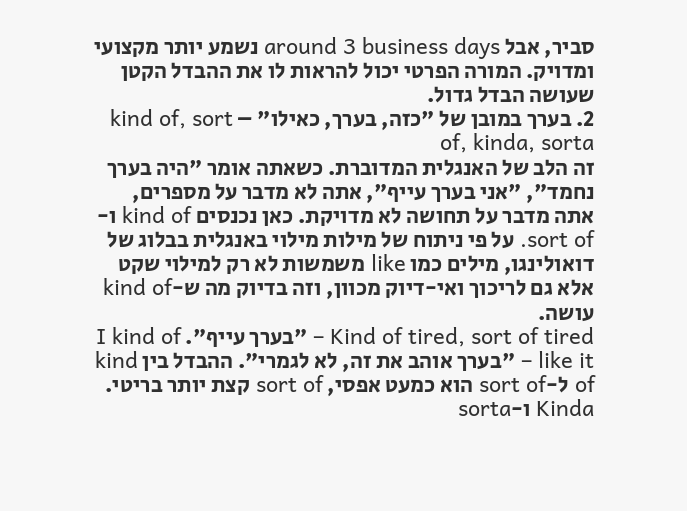סביר, אבל around 3 business days נשמע יותר מקצועי ומדויק. המורה הפרטי יכול להראות לו את ההבדל הקטן שעושה הבדל גדול.
2. בערך במובן של "כזה, בערך, כאילו" – kind of, sort of, kinda, sorta
זה הלב של האנגלית המדוברת. כשאתה אומר "היה בערך נחמד", "אני בערך עייף", אתה לא מדבר על מספרים, אתה מדבר על תחושה לא מדויקת. כאן נכנסים kind of ו-sort of. על פי ניתוח של מילות מילוי באנגלית בבלוג של דואולינגו, מילים כמו like משמשות לא רק למילוי שקט אלא גם לריכוך ואי-דיוק מכוון, וזה בדיוק מה ש-kind of עושה.
Kind of tired, sort of tired – "בערך עייף". I kind of like it – "בערך אוהב את זה, לא לגמרי". ההבדל בין kind of ל-sort of הוא כמעט אפסי, sort of קצת יותר בריטי. Kinda ו-sorta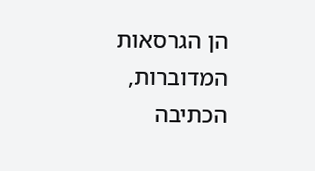הן הגרסאות המדוברות, הכתיבה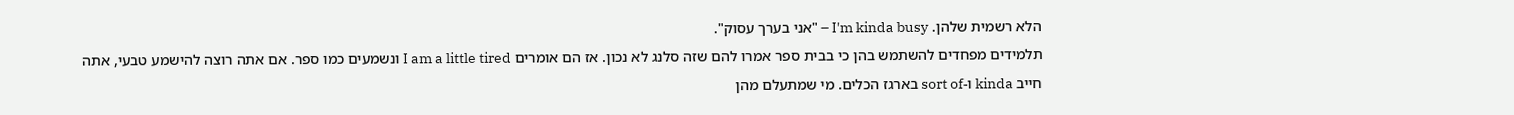הלא רשמית שלהן. I'm kinda busy – "אני בערך עסוק".
תלמידים מפחדים להשתמש בהן כי בבית ספר אמרו להם שזה סלנג לא נכון. אז הם אומרים I am a little tired ונשמעים כמו ספר. אם אתה רוצה להישמע טבעי, אתה חייב kinda ו-sort of בארגז הכלים. מי שמתעלם מהן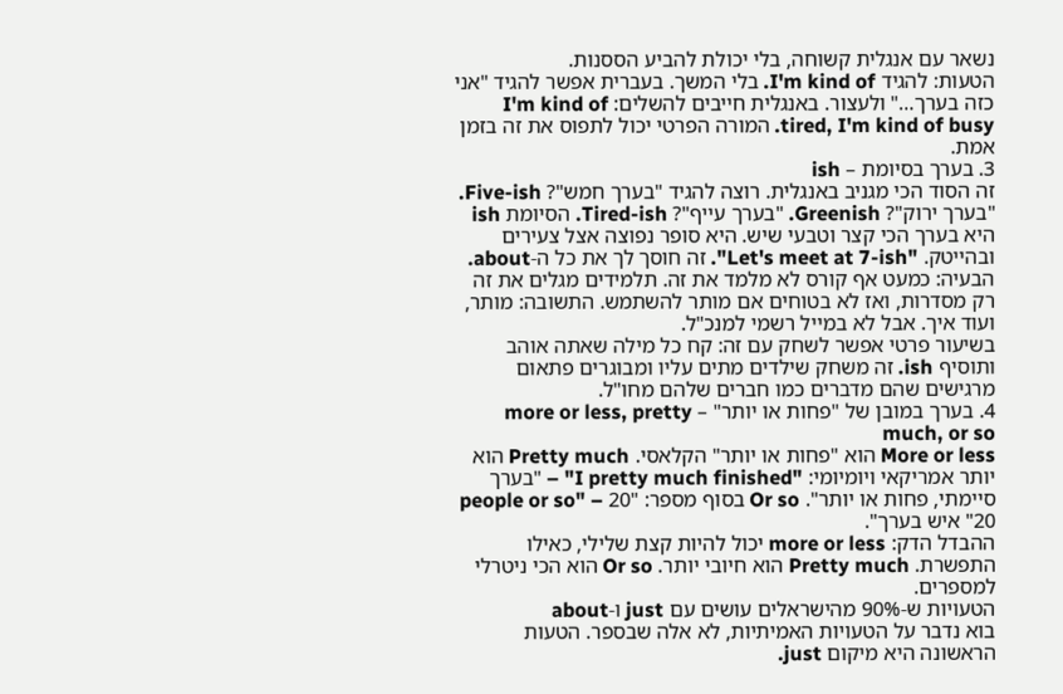נשאר עם אנגלית קשוחה, בלי יכולת להביע הססנות.
הטעות: להגיד I'm kind of. בלי המשך. בעברית אפשר להגיד "אני כזה בערך…" ולעצור. באנגלית חייבים להשלים: I'm kind of tired, I'm kind of busy. המורה הפרטי יכול לתפוס את זה בזמן אמת.
3. בערך בסיומת – ish
זה הסוד הכי מגניב באנגלית. רוצה להגיד "בערך חמש"? Five-ish. "בערך ירוק"? Greenish. "בערך עייף"? Tired-ish. הסיומת ish היא בערך הכי קצר וטבעי שיש. היא סופר נפוצה אצל צעירים ובהייטק. "Let's meet at 7-ish". זה חוסך לך את כל ה-about.
הבעיה: כמעט אף קורס לא מלמד את זה. תלמידים מגלים את זה רק מסדרות, ואז לא בטוחים אם מותר להשתמש. התשובה: מותר, ועוד איך. אבל לא במייל רשמי למנכ"ל.
בשיעור פרטי אפשר לשחק עם זה: קח כל מילה שאתה אוהב ותוסיף ish. זה משחק שילדים מתים עליו ומבוגרים פתאום מרגישים שהם מדברים כמו חברים שלהם מחו"ל.
4. בערך במובן של "פחות או יותר" – more or less, pretty much, or so
More or less הוא "פחות או יותר" הקלאסי. Pretty much הוא יותר אמריקאי ויומיומי: "I pretty much finished" – "בערך סיימתי, פחות או יותר". Or so בסוף מספר: "20 people or so" – "20 איש בערך".
ההבדל הדק: more or less יכול להיות קצת שלילי, כאילו התפשרת. Pretty much הוא חיובי יותר. Or so הוא הכי ניטרלי למספרים.
הטעויות ש-90% מהישראלים עושים עם just ו-about
בוא נדבר על הטעויות האמיתיות, לא אלה שבספר. הטעות הראשונה היא מיקום just.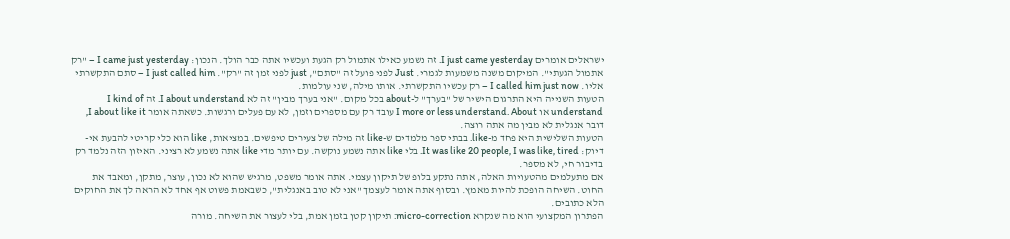ישראלים אומרים I just came yesterday. זה נשמע כאילו אתמול רק הגעת ועכשיו אתה כבר הולך. הנכון: I came just yesterday – "רק אתמול הגעתי". המיקום משנה משמעות לגמרי. Just לפני פועל זה "סתם", just לפני זמן זה "רק". I just called him – סתם התקשרתי אליו. I called him just now – רק עכשיו התקשרתי. אותו מילה, שני עולמות.
הטעות השנייה היא התרגום הישיר של "בערך" ל-about בכל מקום. "אני בערך מבין" זה לא I about understand. זה I kind of understand או I more or less understand. About עובד רק עם מספרים וזמן, לא עם פעלים ורגשות. כשאתה אומר I about like it, דובר אנגלית לא מבין מה אתה רוצה.
הטעות השלישית היא פחד מ-like. בבתי ספר מלמדים ש-like זה מילה של צעירים טיפשים. במציאות, like הוא כלי קריטי להבעת אי-דיוק: It was like 20 people, I was like, tired. בלי like אתה נשמע נוקשה. עם יותר מדי like אתה נשמע לא רציני. האיזון הזה נלמד רק בדיבור חי, לא מספר.
אם מתעלמים מהטעויות האלה, אתה נתקע בלופ של תיקון עצמי. אתה אומר משפט, מרגיש שהוא לא נכון, עוצר, מתקן, ומאבד את החוט. השיחה הופכת להיות מאמץ. ובסוף אתה אומר לעצמך "אני לא טוב באנגלית", כשבאמת פשוט אף אחד לא הראה לך את החוקים הלא כתובים.
הפתרון המקצועי הוא מה שנקרא micro-correction: תיקון קטן בזמן אמת, בלי לעצור את השיחה. מורה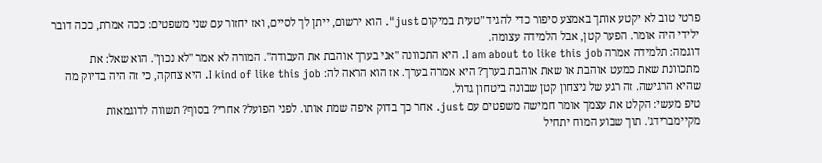פרטי טוב לא יקטע אותך באמצע סיפור כדי להגיד "טעית במיקום just". הוא ירשום, ייתן לך לסיים, ואז יחזור עם שני משפטים: ככה אמרת, ככה דובר ילידי היה אומר. הפער קטן, אבל הלמידה עצומה.
דוגמה: תלמידה אמרה I am about to like this job. היא התכוונה "אני בערך אוהבת את העבודה". המורה לא אמר "לא נכון". הוא שאל: את מתכוונת שאת כמעט אוהבת או שאת אוהבת בערך? היא אמרה בערך. אז הוא הראה לה: I kind of like this job. היא צחקה, כי זה היה בדיוק מה שהיא הרגישה. זה רגע של ניצחון קטן שבונה ביטחון גדול.
טיפ מעשי: הקלט את עצמך אומר חמישה משפטים עם just. אחר כך בדוק איפה שמת אותו. לפני הפועל? אחרי? בסוף? תשווה לדוגמאות מקיימברידג'. תוך שבוע המוח יתחיל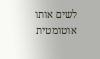לשים אותו אוטומטית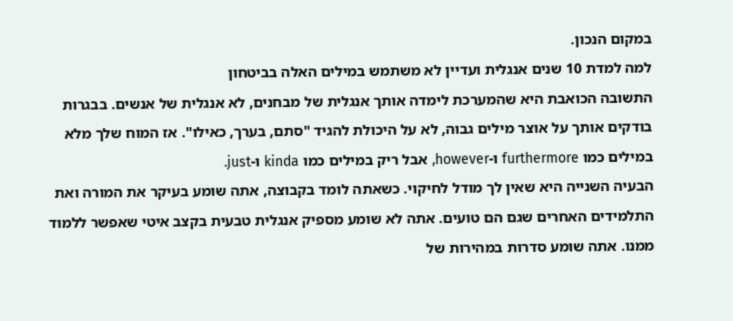במקום הנכון.
למה למדת 10 שנים אנגלית ועדיין לא משתמש במילים האלה בביטחון
התשובה הכואבת היא שהמערכת לימדה אותך אנגלית של מבחנים, לא אנגלית של אנשים. בבגרות בודקים אותך על אוצר מילים גבוה, לא על היכולת להגיד "סתם, בערך, כאילו". אז המוח שלך מלא במילים כמו furthermore ו-however, אבל ריק במילים כמו kinda ו-just.
הבעיה השנייה היא שאין לך מודל לחיקוי. כשאתה לומד בקבוצה, אתה שומע בעיקר את המורה ואת התלמידים האחרים שגם הם טועים. אתה לא שומע מספיק אנגלית טבעית בקצב איטי שאפשר ללמוד ממנו. אתה שומע סדרות במהירות של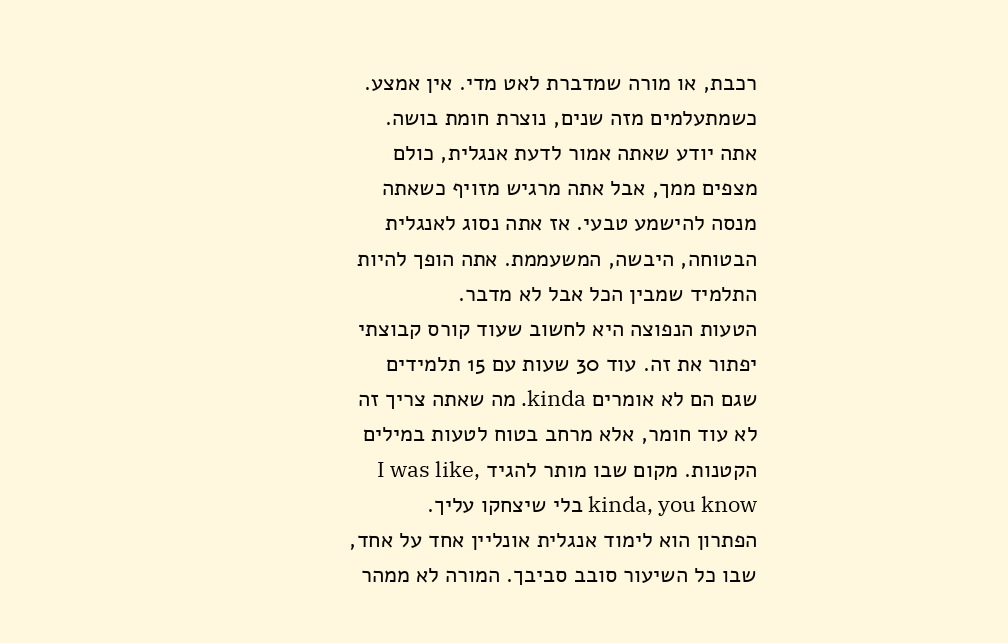רכבת, או מורה שמדברת לאט מדי. אין אמצע.
כשמתעלמים מזה שנים, נוצרת חומת בושה. אתה יודע שאתה אמור לדעת אנגלית, כולם מצפים ממך, אבל אתה מרגיש מזויף כשאתה מנסה להישמע טבעי. אז אתה נסוג לאנגלית הבטוחה, היבשה, המשעממת. אתה הופך להיות התלמיד שמבין הכל אבל לא מדבר.
הטעות הנפוצה היא לחשוב שעוד קורס קבוצתי יפתור את זה. עוד 30 שעות עם 15 תלמידים שגם הם לא אומרים kinda. מה שאתה צריך זה לא עוד חומר, אלא מרחב בטוח לטעות במילים הקטנות. מקום שבו מותר להגיד I was like, kinda, you know בלי שיצחקו עליך.
הפתרון הוא לימוד אנגלית אונליין אחד על אחד, שבו כל השיעור סובב סביבך. המורה לא ממהר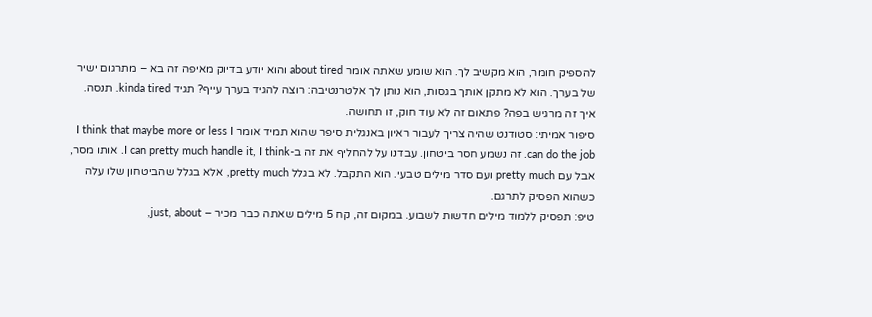להספיק חומר, הוא מקשיב לך. הוא שומע שאתה אומר about tired והוא יודע בדיוק מאיפה זה בא – מתרגום ישיר של בערך. הוא לא מתקן אותך בגסות, הוא נותן לך אלטרנטיבה: רוצה להגיד בערך עייף? תגיד kinda tired. תנסה. איך זה מרגיש בפה? פתאום זה לא עוד חוק, זו תחושה.
סיפור אמיתי: סטודנט שהיה צריך לעבור ראיון באנגלית סיפר שהוא תמיד אומר I think that maybe more or less I can do the job. זה נשמע חסר ביטחון. עבדנו על להחליף את זה ב-I can pretty much handle it, I think. אותו מסר, אבל עם pretty much ועם סדר מילים טבעי. הוא התקבל. לא בגלל pretty much, אלא בגלל שהביטחון שלו עלה כשהוא הפסיק לתרגם.
טיפ: תפסיק ללמוד מילים חדשות לשבוע. במקום זה, קח 5 מילים שאתה כבר מכיר – just, about,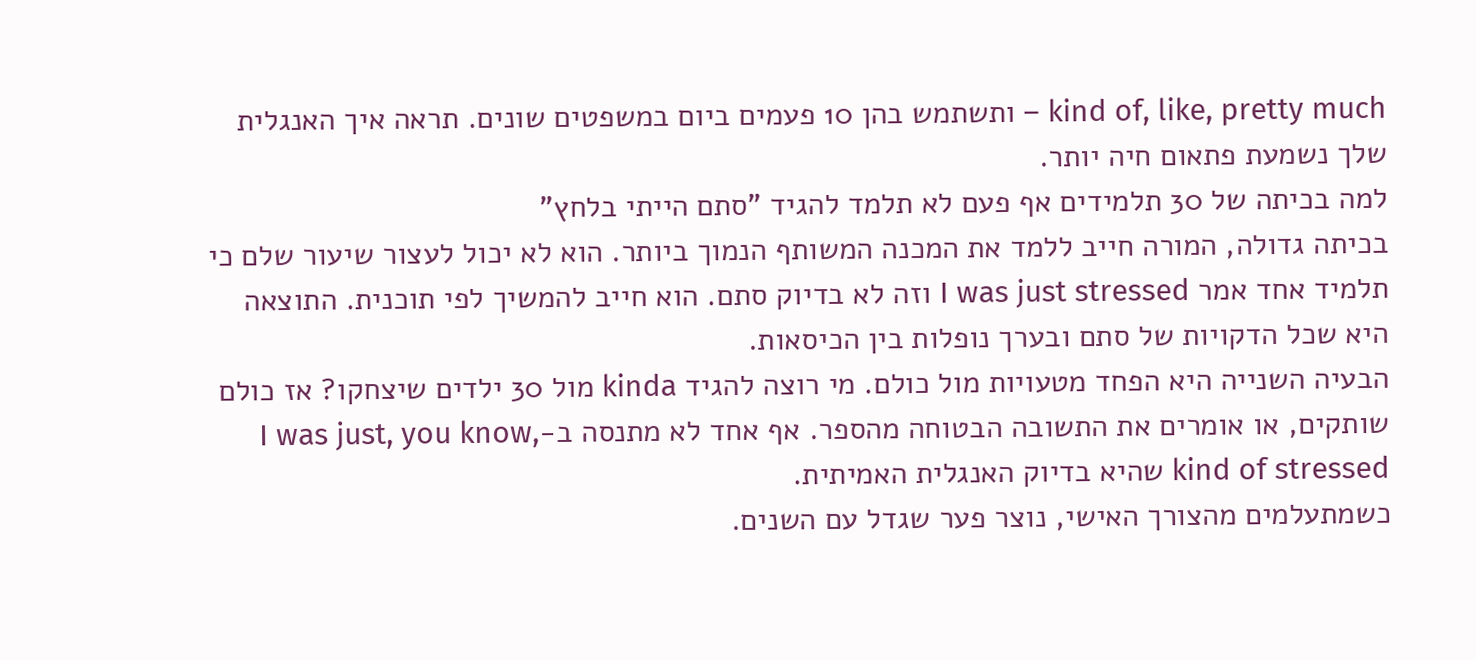kind of, like, pretty much – ותשתמש בהן 10 פעמים ביום במשפטים שונים. תראה איך האנגלית שלך נשמעת פתאום חיה יותר.
למה בכיתה של 30 תלמידים אף פעם לא תלמד להגיד "סתם הייתי בלחץ"
בכיתה גדולה, המורה חייב ללמד את המכנה המשותף הנמוך ביותר. הוא לא יכול לעצור שיעור שלם כי תלמיד אחד אמר I was just stressed וזה לא בדיוק סתם. הוא חייב להמשיך לפי תוכנית. התוצאה היא שכל הדקויות של סתם ובערך נופלות בין הכיסאות.
הבעיה השנייה היא הפחד מטעויות מול כולם. מי רוצה להגיד kinda מול 30 ילדים שיצחקו? אז כולם שותקים, או אומרים את התשובה הבטוחה מהספר. אף אחד לא מתנסה ב-I was just, you know, kind of stressed שהיא בדיוק האנגלית האמיתית.
כשמתעלמים מהצורך האישי, נוצר פער שגדל עם השנים.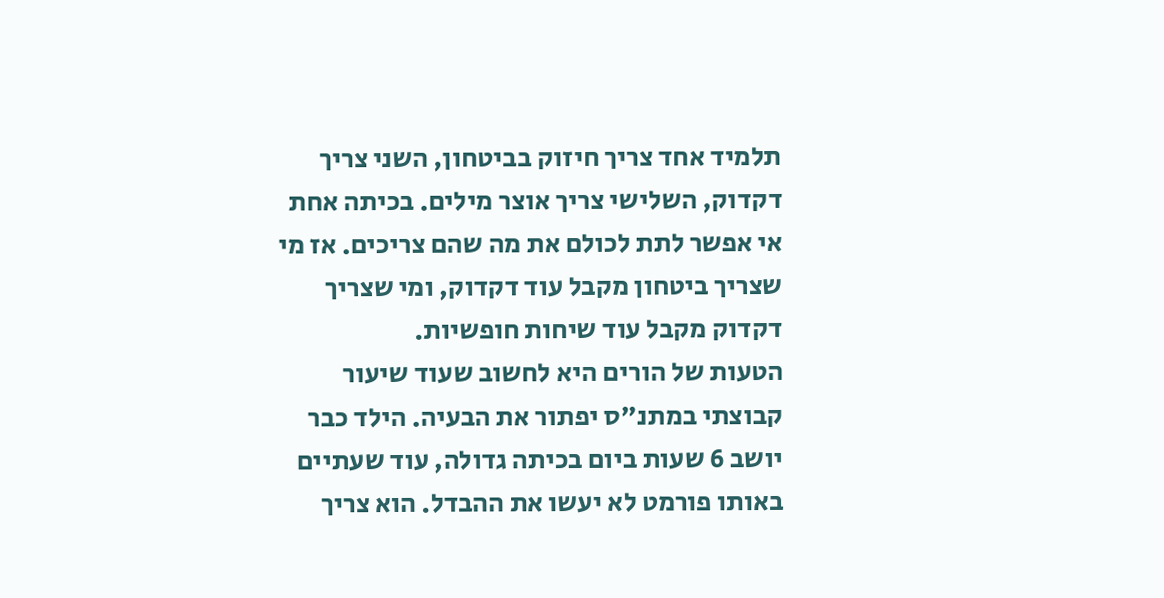תלמיד אחד צריך חיזוק בביטחון, השני צריך דקדוק, השלישי צריך אוצר מילים. בכיתה אחת אי אפשר לתת לכולם את מה שהם צריכים. אז מי שצריך ביטחון מקבל עוד דקדוק, ומי שצריך דקדוק מקבל עוד שיחות חופשיות.
הטעות של הורים היא לחשוב שעוד שיעור קבוצתי במתנ"ס יפתור את הבעיה. הילד כבר יושב 6 שעות ביום בכיתה גדולה, עוד שעתיים באותו פורמט לא יעשו את ההבדל. הוא צריך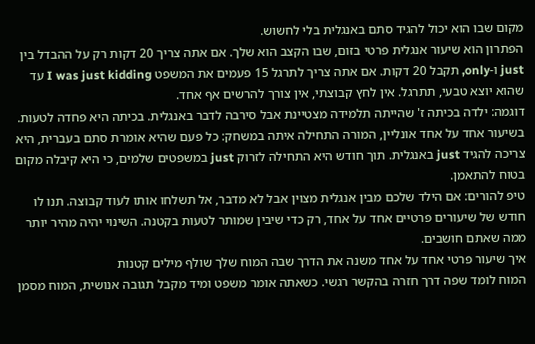מקום שבו הוא יכול להגיד סתם באנגלית בלי לחשוש.
הפתרון הוא שיעור אנגלית פרטי בזום, שבו הקצב הוא שלך. אם אתה צריך 20 דקות רק על ההבדל בין just ו-only, תקבל 20 דקות. אם אתה צריך לתרגל 15 פעמים את המשפט I was just kidding עד שהוא יוצא טבעי, תתרגל. אין לחץ קבוצתי, אין צורך להרשים אף אחד.
דוגמה: ילדה בכיתה ז' שהייתה תלמידה מצטיינת אבל סירבה לדבר באנגלית. בכיתה היא פחדה לטעות. בשיעור אחד על אחד אונליין, המורה התחילה איתה במשחק: כל פעם שהיא אומרת סתם בעברית, היא צריכה להגיד just באנגלית. תוך חודש היא התחילה לזרוק just במשפטים שלמים, כי היא קיבלה מקום בטוח להתאמן.
טיפ להורים: אם הילד שלכם מבין אנגלית מצוין אבל לא מדבר, אל תשלחו אותו לעוד קבוצה. תנו לו חודש של שיעורים פרטיים אחד על אחד, רק כדי שיבין שמותר לטעות בקטנה. השינוי יהיה מהיר יותר ממה שאתם חושבים.
איך שיעור פרטי אחד על אחד משנה את הדרך שבה המוח שלך שולף מילים קטנות
המוח לומד שפה דרך חזרה בהקשר רגשי. כשאתה אומר משפט ומיד מקבל תגובה אנושית, המוח מסמן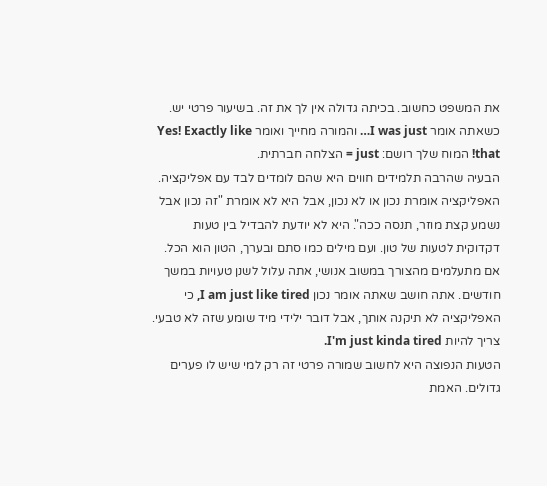את המשפט כחשוב. בכיתה גדולה אין לך את זה. בשיעור פרטי יש. כשאתה אומר I was just… והמורה מחייך ואומר Yes! Exactly like that! המוח שלך רושם: just = הצלחה חברתית.
הבעיה שהרבה תלמידים חווים היא שהם לומדים לבד עם אפליקציה. האפליקציה אומרת נכון או לא נכון, אבל היא לא אומרת "זה נכון אבל נשמע קצת מוזר, תנסה ככה". היא לא יודעת להבדיל בין טעות דקדוקית לטעות של טון. ועם מילים כמו סתם ובערך, הטון הוא הכל.
אם מתעלמים מהצורך במשוב אנושי, אתה עלול לשנן טעויות במשך חודשים. אתה חושב שאתה אומר נכון I am just like tired, כי האפליקציה לא תיקנה אותך, אבל דובר ילידי מיד שומע שזה לא טבעי. צריך להיות I'm just kinda tired.
הטעות הנפוצה היא לחשוב שמורה פרטי זה רק למי שיש לו פערים גדולים. האמת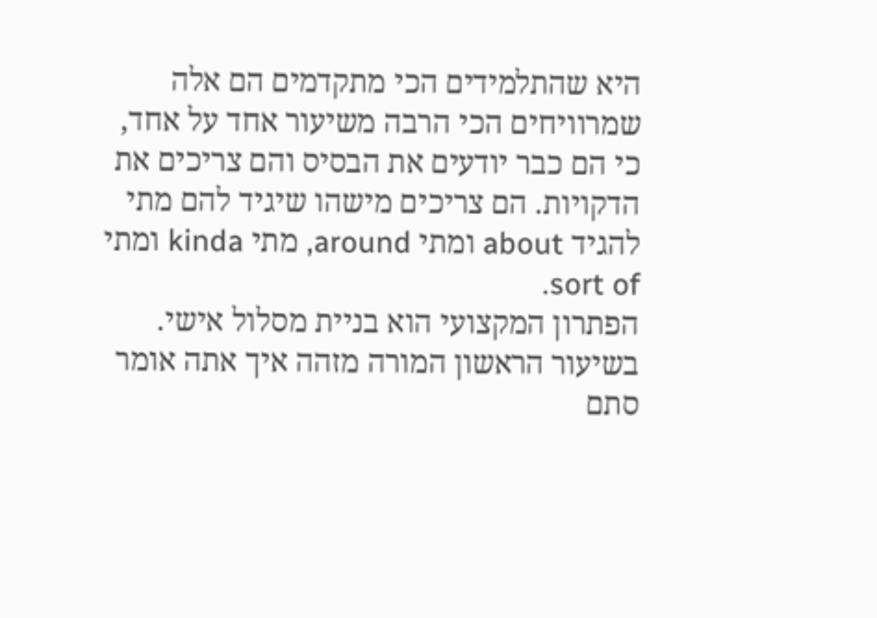היא שהתלמידים הכי מתקדמים הם אלה שמרוויחים הכי הרבה משיעור אחד על אחד, כי הם כבר יודעים את הבסיס והם צריכים את הדקויות. הם צריכים מישהו שיגיד להם מתי להגיד about ומתי around, מתי kinda ומתי sort of.
הפתרון המקצועי הוא בניית מסלול אישי. בשיעור הראשון המורה מזהה איך אתה אומר סתם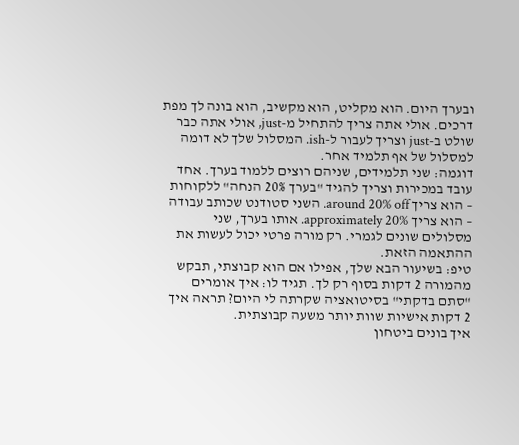ובערך היום. הוא מקליט, הוא מקשיב, הוא בונה לך מפת דרכים. אולי אתה צריך להתחיל מ-just, אולי אתה כבר שולט ב-just וצריך לעבור ל-ish. המסלול שלך לא דומה למסלול של אף תלמיד אחר.
דוגמה: שני תלמידים, שניהם רוצים ללמוד בערך. אחד עובד במכירות וצריך להגיד "בערך 20% הנחה" ללקוחות – הוא צריך around 20% off. השני סטודנט שכותב עבודה – הוא צריך approximately 20%. אותו בערך, שני מסלולים שונים לגמרי. רק מורה פרטי יכול לעשות את ההתאמה הזאת.
טיפ: בשיעור הבא שלך, אפילו אם הוא קבוצתי, תבקש מהמורה 2 דקות בסוף רק לך. תגיד לו: איך אומרים "סתם בדקתי" בסיטואציה שקרתה לי היום? תראה איך 2 דקות אישיות שוות יותר משעה קבוצתית.
איך בונים ביטחון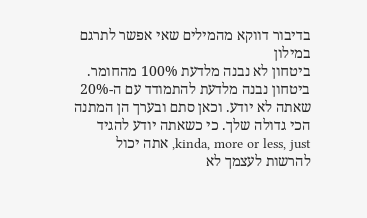בדיבור דווקא מהמילים שאי אפשר לתרגם במילון
ביטחון לא נבנה מלדעת 100% מהחומר. ביטחון נבנה מלדעת להתמודד עם ה-20% שאתה לא יודע. וכאן סתם ובערך הן המתנה הכי גדולה שלך. כי כשאתה יודע להגיד kinda, more or less, just, אתה יכול להרשות לעצמך לא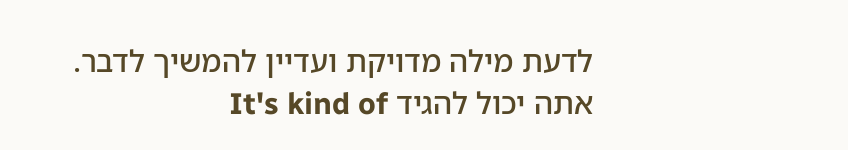לדעת מילה מדויקת ועדיין להמשיך לדבר. אתה יכול להגיד It's kind of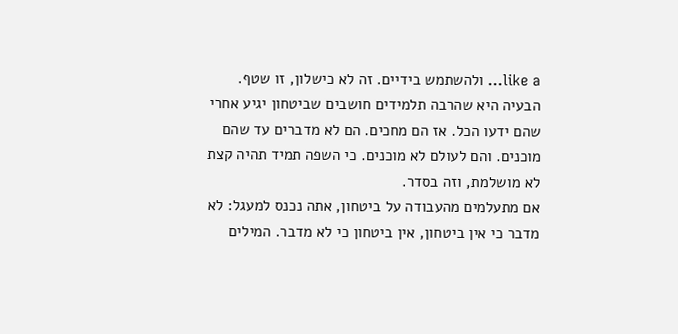like a… ולהשתמש בידיים. זה לא כישלון, זו שטף.
הבעיה היא שהרבה תלמידים חושבים שביטחון יגיע אחרי שהם ידעו הכל. אז הם מחכים. הם לא מדברים עד שהם מוכנים. והם לעולם לא מוכנים. כי השפה תמיד תהיה קצת לא מושלמת, וזה בסדר.
אם מתעלמים מהעבודה על ביטחון, אתה נכנס למעגל: לא מדבר כי אין ביטחון, אין ביטחון כי לא מדבר. המילים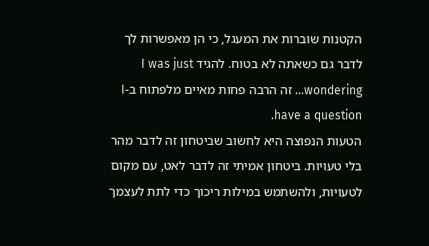הקטנות שוברות את המעגל, כי הן מאפשרות לך לדבר גם כשאתה לא בטוח. להגיד I was just wondering… זה הרבה פחות מאיים מלפתוח ב-I have a question.
הטעות הנפוצה היא לחשוב שביטחון זה לדבר מהר בלי טעויות. ביטחון אמיתי זה לדבר לאט, עם מקום לטעויות, ולהשתמש במילות ריכוך כדי לתת לעצמך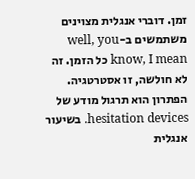זמן. דוברי אנגלית מצוינים משתמשים ב-well, you know, I mean כל הזמן. זה לא חולשה, זו אסטרטגיה.
הפתרון הוא תרגול מודע של hesitation devices. בשיעור אנגלית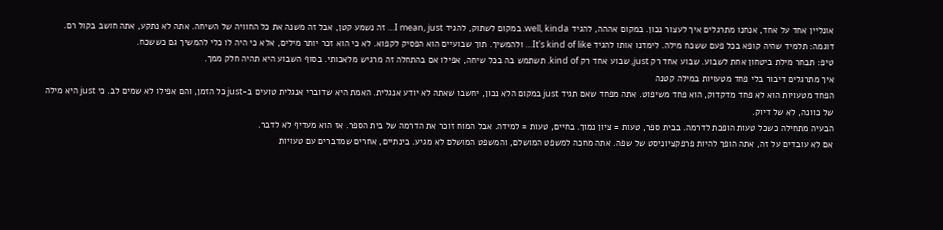אונליין אחד על אחד, אנחנו מתרגלים איך לעצור נכון. במקום אההה, להגיד well, kinda. במקום לשתוק, להגיד I mean, just… זה נשמע קטן, אבל זה משנה את כל החוויה של השיחה. אתה לא נתקע, אתה חושב בקול רם.
דוגמה: תלמיד שהיה קופא בכל פעם ששכח מילה. לימדנו אותו להגיד It's kind of like… ולהמשיך. תוך שבועיים הוא הפסיק לקפוא. לא כי הוא זכר יותר מילים, אלא כי היה לו כלי להמשיך גם כששכח.
טיפ: תבחר מילת ביטחון אחת לשבוע. שבוע אחד רק just, שבוע אחד רק kind of. תשתמש בה בכל שיחה, אפילו אם בהתחלה זה מרגיש מלאכותי. בסוף השבוע היא תהיה חלק ממך.
איך מתרגלים דיבור בלי פחד מטעויות במילה קטנה
הפחד מטעויות הוא לא פחד מדקדוק, הוא פחד משיפוט. אתה מפחד שאם תגיד just במקום הלא נכון, יחשבו שאתה לא יודע אנגלית. האמת היא שדוברי אנגלית טועים ב-just כל הזמן, והם אפילו לא שמים לב. כי just היא מילה של כוונה, לא של דיוק.
הבעיה מתחילה כשכל טעות הופכת לדרמה. בבית ספר, טעות = ציון נמוך. בחיים, טעות = למידה. אבל המוח זוכר את הדרמה של בית הספר. אז הוא מעדיף לא לדבר.
אם לא עובדים על זה, אתה הופך להיות פרפקציוניסט של שפה. אתה מחכה למשפט המושלם, והמשפט המושלם לא מגיע. בינתיים, אחרים שמדברים עם טעויות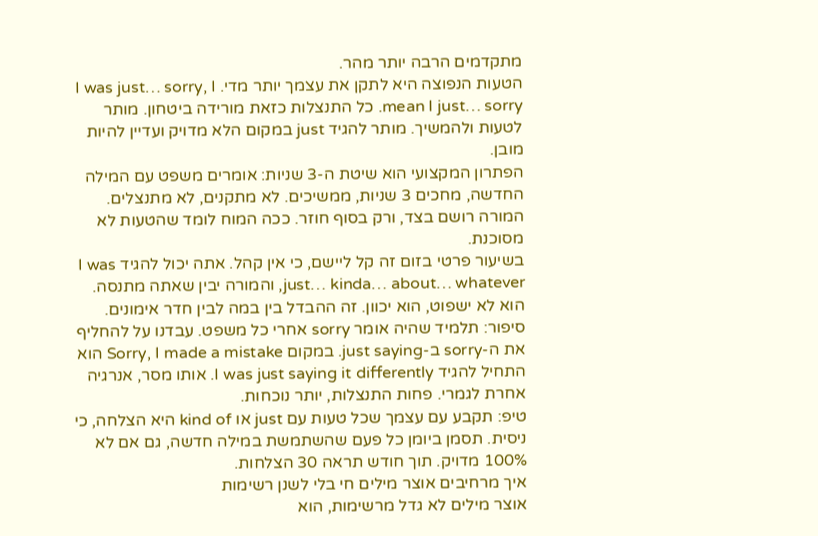מתקדמים הרבה יותר מהר.
הטעות הנפוצה היא לתקן את עצמך יותר מדי. I was just… sorry, I mean I just… sorry. כל התנצלות כזאת מורידה ביטחון. מותר לטעות ולהמשיך. מותר להגיד just במקום הלא מדויק ועדיין להיות מובן.
הפתרון המקצועי הוא שיטת ה-3 שניות: אומרים משפט עם המילה החדשה, מחכים 3 שניות, ממשיכים. לא מתקנים, לא מתנצלים. המורה רושם בצד, ורק בסוף חוזר. ככה המוח לומד שהטעות לא מסוכנת.
בשיעור פרטי בזום זה קל ליישם, כי אין קהל. אתה יכול להגיד I was just… kinda… about… whatever, והמורה יבין שאתה מתנסה. הוא לא ישפוט, הוא יכוון. זה ההבדל בין במה לבין חדר אימונים.
סיפור: תלמיד שהיה אומר sorry אחרי כל משפט. עבדנו על להחליף את ה-sorry ב-just saying. במקום Sorry, I made a mistake הוא התחיל להגיד I was just saying it differently. אותו מסר, אנרגיה אחרת לגמרי. פחות התנצלות, יותר נוכחות.
טיפ: תקבע עם עצמך שכל טעות עם just או kind of היא הצלחה, כי ניסית. תסמן ביומן כל פעם שהשתמשת במילה חדשה, גם אם לא 100% מדויק. תוך חודש תראה 30 הצלחות.
איך מרחיבים אוצר מילים חי בלי לשנן רשימות
אוצר מילים לא גדל מרשימות, הוא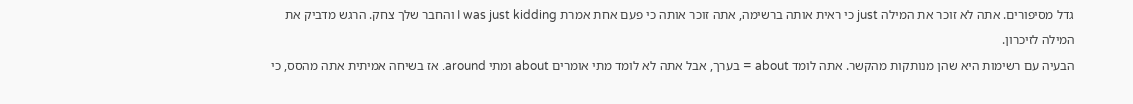גדל מסיפורים. אתה לא זוכר את המילה just כי ראית אותה ברשימה, אתה זוכר אותה כי פעם אחת אמרת I was just kidding והחבר שלך צחק. הרגש מדביק את המילה לזיכרון.
הבעיה עם רשימות היא שהן מנותקות מהקשר. אתה לומד about = בערך, אבל אתה לא לומד מתי אומרים about ומתי around. אז בשיחה אמיתית אתה מהסס, כי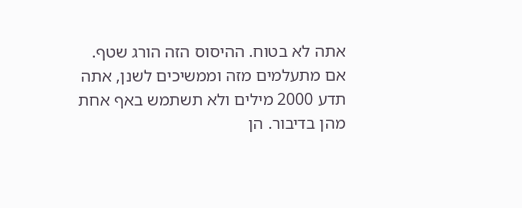אתה לא בטוח. ההיסוס הזה הורג שטף.
אם מתעלמים מזה וממשיכים לשנן, אתה תדע 2000 מילים ולא תשתמש באף אחת מהן בדיבור. הן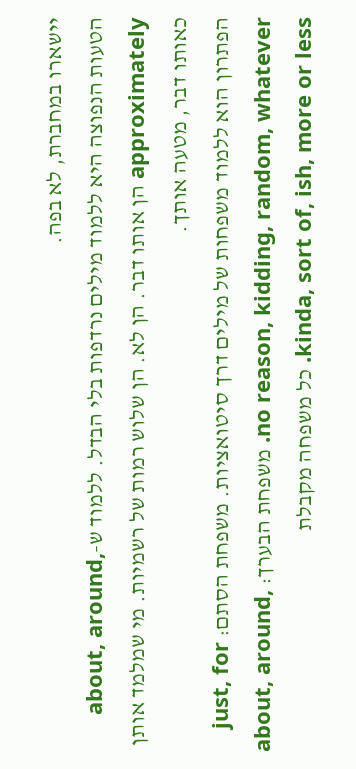יישארו במחברת, לא בפה.
הטעות הנפוצה היא ללמוד מילים נרדפות בלי הבדל. ללמוד ש-about, around, approximately הן אותו דבר. הן לא. הן שלוש רמות של רשמיות. מי שמלמד אותן כאותו דבר, מטעה אותך.
הפתרון הוא ללמוד משפחות של מילים דרך סיטואציות. משפחת הסתם: just, for no reason, kidding, random, whatever. משפחת הבערך: about, around, kinda, sort of, ish, more or less. כל משפחה מקבלת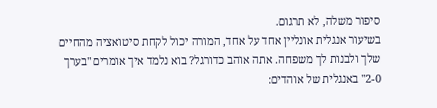סיפור משלה, לא תרגום.
בשיעור אנגלית אונליין אחד על אחד, המורה יכול לקחת סיטואציה מהחיים שלך ולבנות לך משפחה. אתה אוהב כדורגל? בוא נלמד איך אומרים "בערך 2-0" באנגלית של אוהדים: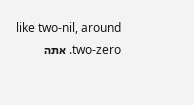like two-nil, around two-zero. אתה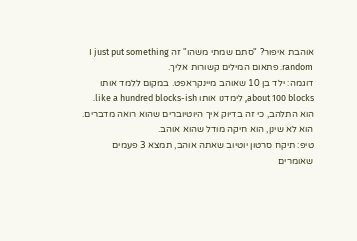אוהבת איפור? "סתם שמתי משהו" זה I just put something random. פתאום המילים קשורות אליך.
דוגמה: ילד בן 10 שאוהב מיינקראפט. במקום ללמד אותו about 100 blocks, לימדנו אותו like a hundred blocks-ish. הוא התלהב, כי זה בדיוק איך היוטיוברים שהוא רואה מדברים. הוא לא שינן, הוא חיקה מודל שהוא אוהב.
טיפ: תיקח סרטון יוטיוב שאתה אוהב, תמצא 3 פעמים שאומרים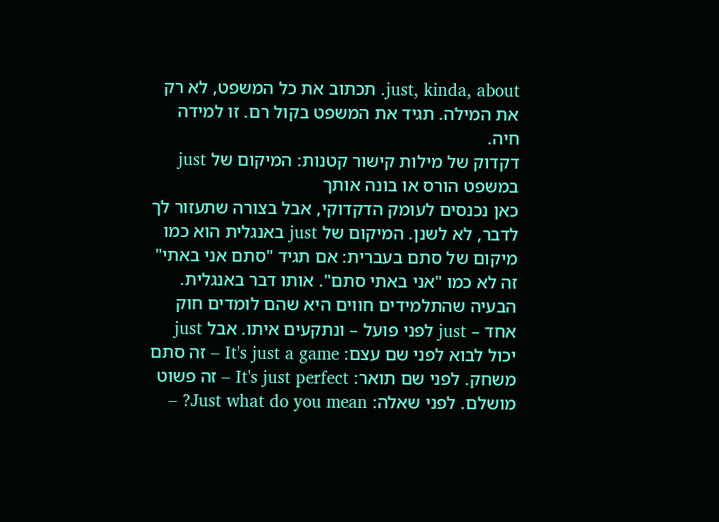just, kinda, about. תכתוב את כל המשפט, לא רק את המילה. תגיד את המשפט בקול רם. זו למידה חיה.
דקדוק של מילות קישור קטנות: המיקום של just במשפט הורס או בונה אותך
כאן נכנסים לעומק הדקדוקי, אבל בצורה שתעזור לך לדבר, לא לשנן. המיקום של just באנגלית הוא כמו מיקום של סתם בעברית: אם תגיד "סתם אני באתי" זה לא כמו "אני באתי סתם". אותו דבר באנגלית.
הבעיה שהתלמידים חווים היא שהם לומדים חוק אחד – just לפני פועל – ונתקעים איתו. אבל just יכול לבוא לפני שם עצם: It's just a game – זה סתם משחק. לפני שם תואר: It's just perfect – זה פשוט מושלם. לפני שאלה: Just what do you mean? –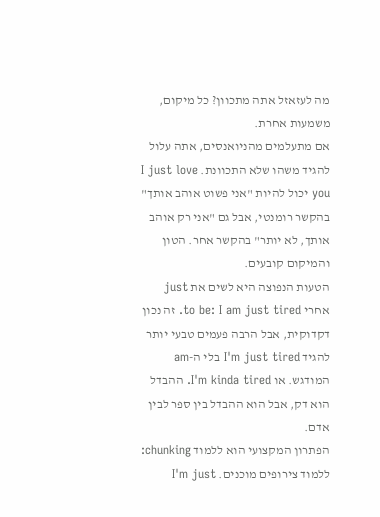מה לעזאזל אתה מתכוון? כל מיקום, משמעות אחרת.
אם מתעלמים מהניואנסים, אתה עלול להגיד משהו שלא התכוונת. I just love you יכול להיות "אני פשוט אוהב אותך" בהקשר רומנטי, אבל גם "אני רק אוהב אותך, לא יותר" בהקשר אחר. הטון והמיקום קובעים.
הטעות הנפוצה היא לשים את just אחרי to be: I am just tired. זה נכון דקדוקית, אבל הרבה פעמים טבעי יותר להגיד I'm just tired בלי ה-am המודגש. או I'm kinda tired. ההבדל הוא דק, אבל הוא ההבדל בין ספר לבין אדם.
הפתרון המקצועי הוא ללמוד chunking: ללמוד צירופים מוכנים. I'm just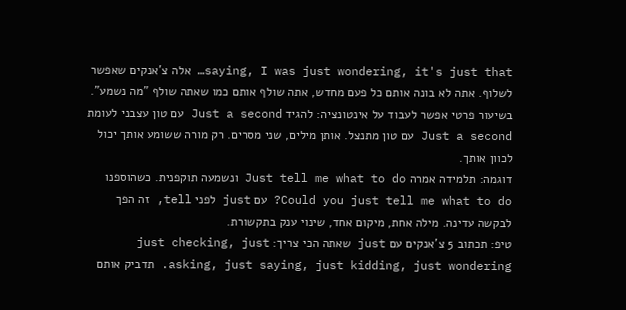saying, I was just wondering, it's just that… אלה צ'אנקים שאפשר לשלוף. אתה לא בונה אותם כל פעם מחדש, אתה שולף אותם כמו שאתה שולף "מה נשמע".
בשיעור פרטי אפשר לעבוד על אינטונציה: להגיד Just a second עם טון עצבני לעומת Just a second עם טון מתנצל. אותן מילים, שני מסרים. רק מורה ששומע אותך יכול לכוון אותך.
דוגמה: תלמידה אמרה Just tell me what to do ונשמעה תוקפנית. כשהוספנו Could you just tell me what to do? עם just לפני tell, זה הפך לבקשה עדינה. מילה אחת, מיקום אחד, שינוי ענק בתקשורת.
טיפ: תכתוב 5 צ'אנקים עם just שאתה הכי צריך: just checking, just asking, just saying, just kidding, just wondering. תדביק אותם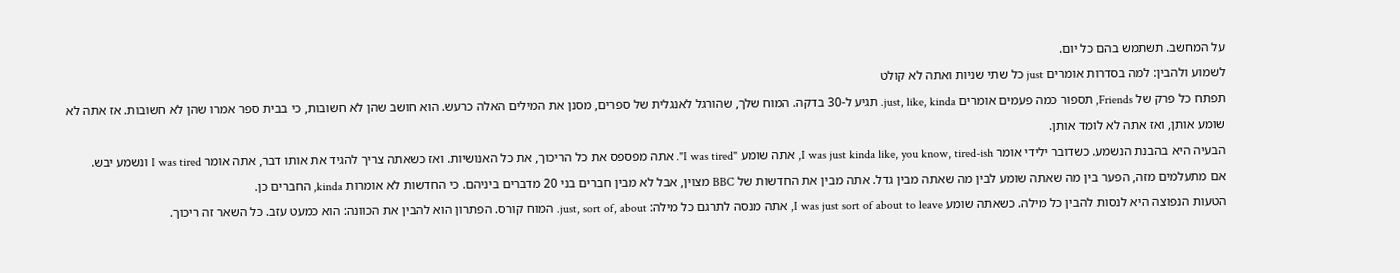על המחשב. תשתמש בהם כל יום.
לשמוע ולהבין: למה בסדרות אומרים just כל שתי שניות ואתה לא קולט
תפתח כל פרק של Friends, תספור כמה פעמים אומרים just, like, kinda. תגיע ל-30 בדקה. המוח שלך, שהורגל לאנגלית של ספרים, מסנן את המילים האלה כרעש. הוא חושב שהן לא חשובות, כי בבית ספר אמרו שהן לא חשובות. אז אתה לא שומע אותן, ואז אתה לא לומד אותן.
הבעיה היא בהבנת הנשמע. כשדובר ילידי אומר I was just kinda like, you know, tired-ish, אתה שומע "I was tired". אתה מפספס את כל הריכוך, את כל האנושיות. ואז כשאתה צריך להגיד את אותו דבר, אתה אומר I was tired ונשמע יבש.
אם מתעלמים מזה, הפער בין מה שאתה שומע לבין מה שאתה מבין גדל. אתה מבין את החדשות של BBC מצוין, אבל לא מבין חברים בני 20 מדברים ביניהם. כי החדשות לא אומרות kinda, החברים כן.
הטעות הנפוצה היא לנסות להבין כל מילה. כשאתה שומע I was just sort of about to leave, אתה מנסה לתרגם כל מילה: just, sort of, about. המוח קורס. הפתרון הוא להבין את הכוונה: הוא כמעט עזב. כל השאר זה ריכוך.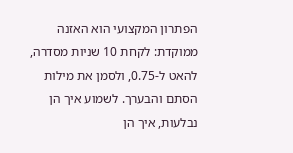הפתרון המקצועי הוא האזנה ממוקדת: לקחת 10 שניות מסדרה, להאט ל-0.75, ולסמן את מילות הסתם והבערך. לשמוע איך הן נבלעות, איך הן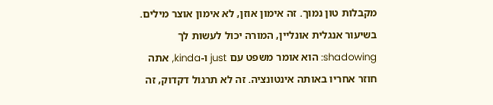מקבלות טון נמוך. זה אימון אוזן, לא אימון אוצר מילים.
בשיעור אנגלית אונליין, המורה יכול לעשות לך shadowing: הוא אומר משפט עם just ו-kinda, אתה חוזר אחריו באותה אינטונציה. זה לא תרגול דקדוק, זה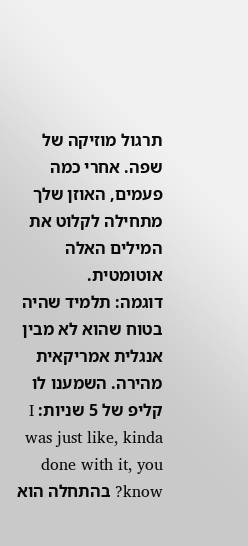תרגול מוזיקה של שפה. אחרי כמה פעמים, האוזן שלך מתחילה לקלוט את המילים האלה אוטומטית.
דוגמה: תלמיד שהיה בטוח שהוא לא מבין אנגלית אמריקאית מהירה. השמענו לו קליפ של 5 שניות: I was just like, kinda done with it, you know? בהתחלה הוא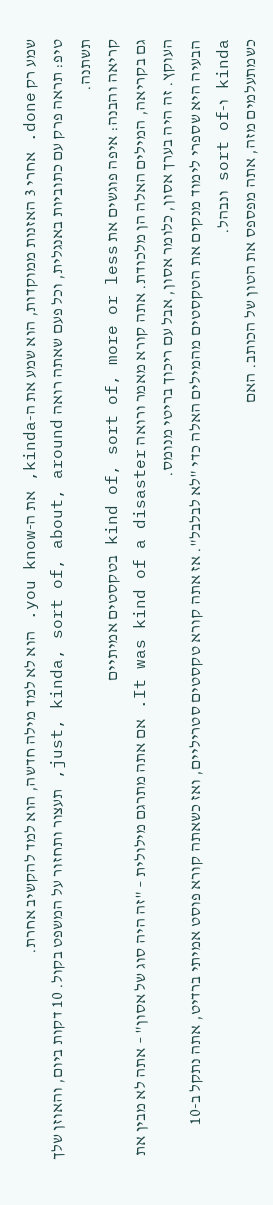שמע רק done. אחרי 3 האזנות ממוקדות, הוא שמע את ה-kinda, את ה-you know. הוא לא למד מילה חדשה, הוא למד להקשיב אחרת.
טיפ: תראה פרק עם כתוביות באנגלית, וכל פעם שאתה רואה just, kinda, sort of, about, around, תעצור ותחזור על המשפט בקול. 10 דקות ביום, והאוזן שלך תשתנה.
קריאה והבנה: איפה פוגשים את kind of, sort of, more or less בטקסטים אמיתיים
גם בקריאה, המילים האלה הן מלכודת. אתה קורא מאמר ורואה It was kind of a disaster. אם אתה מתרגם מילולית – "זה היה סוג של אסון" – אתה לא מבין את העוקץ. זה היה בערך אסון, כלומר אסון, אבל עם ריכוך בריטי מנומס.
הבעיה היא שספרי לימוד מנקים את הטקסטים מהמילים האלה כדי "לא לבלבל". אז אתה קורא טקסטים סטריליים, ואז כשאתה קורא פוסט אמיתי ברדיט, אתה נתקל ב-10 kinda ו-sort of ונבהל.
כשמתעלמים מזה, אתה מפספס את הטון של הכותב. האם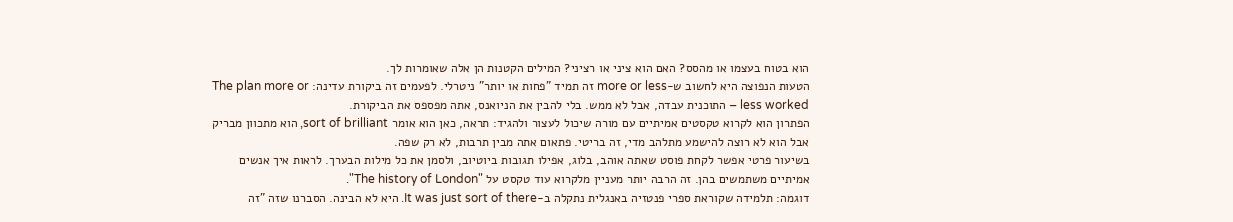הוא בטוח בעצמו או מהסס? האם הוא ציני או רציני? המילים הקטנות הן אלה שאומרות לך.
הטעות הנפוצה היא לחשוב ש-more or less זה תמיד "פחות או יותר" ניטרלי. לפעמים זה ביקורת עדינה: The plan more or less worked – התוכנית עבדה, אבל לא ממש. בלי להבין את הניואנס, אתה מפספס את הביקורת.
הפתרון הוא לקרוא טקסטים אמיתיים עם מורה שיכול לעצור ולהגיד: תראה, כאן הוא אומר sort of brilliant, הוא מתכוון מבריק אבל הוא לא רוצה להישמע מתלהב מדי, זה בריטי. פתאום אתה מבין תרבות, לא רק שפה.
בשיעור פרטי אפשר לקחת פוסט שאתה אוהב, בלוג, אפילו תגובות ביוטיוב, ולסמן את כל מילות הבערך. לראות איך אנשים אמיתיים משתמשים בהן. זה הרבה יותר מעניין מלקרוא עוד טקסט על "The history of London".
דוגמה: תלמידה שקוראת ספרי פנטזיה באנגלית נתקלה ב-It was just sort of there. היא לא הבינה. הסברנו שזה "זה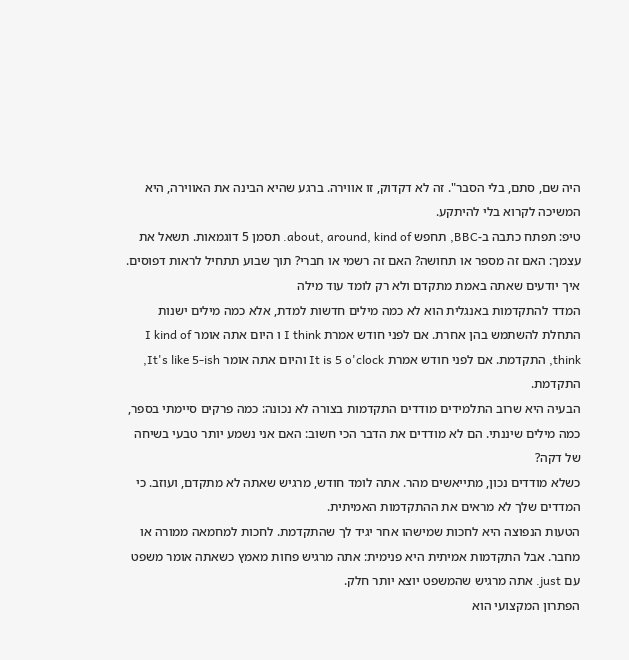היה שם, סתם, בלי הסבר". זה לא דקדוק, זו אווירה. ברגע שהיא הבינה את האווירה, היא המשיכה לקרוא בלי להיתקע.
טיפ: תפתח כתבה ב-BBC, תחפש about, around, kind of. תסמן 5 דוגמאות. תשאל את עצמך: האם זה מספר או תחושה? האם זה רשמי או חברי? תוך שבוע תתחיל לראות דפוסים.
איך יודעים שאתה באמת מתקדם ולא רק לומד עוד מילה
המדד להתקדמות באנגלית הוא לא כמה מילים חדשות למדת, אלא כמה מילים ישנות התחלת להשתמש בהן אחרת. אם לפני חודש אמרת I think ו היום אתה אומר I kind of think, התקדמת. אם לפני חודש אמרת It is 5 o'clock והיום אתה אומר It's like 5-ish, התקדמת.
הבעיה היא שרוב התלמידים מודדים התקדמות בצורה לא נכונה: כמה פרקים סיימתי בספר, כמה מילים שיננתי. הם לא מודדים את הדבר הכי חשוב: האם אני נשמע יותר טבעי בשיחה של דקה?
כשלא מודדים נכון, מתייאשים מהר. אתה לומד חודש, מרגיש שאתה לא מתקדם, ועוזב. כי המדדים שלך לא מראים את ההתקדמות האמיתית.
הטעות הנפוצה היא לחכות שמישהו אחר יגיד לך שהתקדמת. לחכות למחמאה ממורה או מחבר. אבל התקדמות אמיתית היא פנימית: אתה מרגיש פחות מאמץ כשאתה אומר משפט עם just. אתה מרגיש שהמשפט יוצא יותר חלק.
הפתרון המקצועי הוא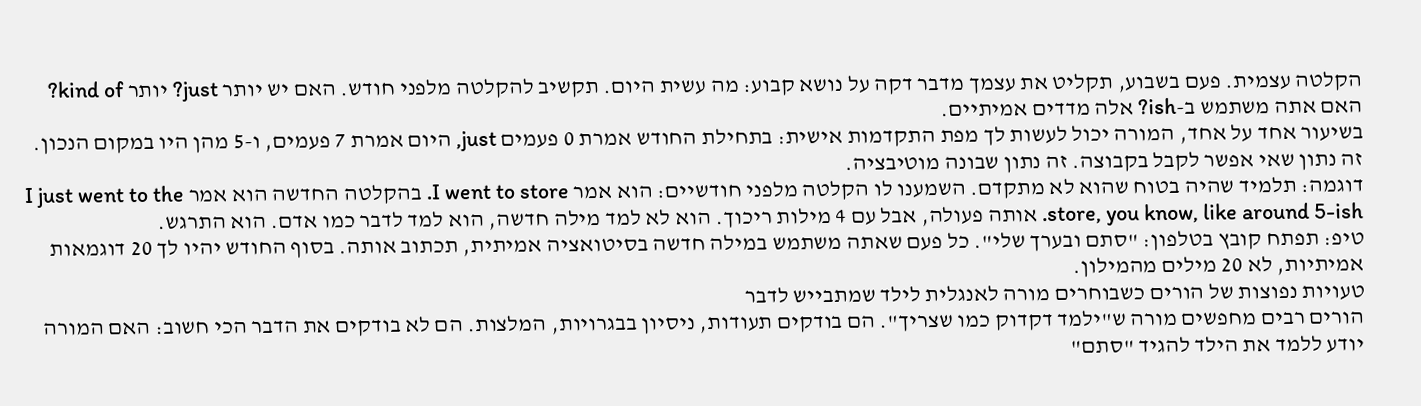הקלטה עצמית. פעם בשבוע, תקליט את עצמך מדבר דקה על נושא קבוע: מה עשית היום. תקשיב להקלטה מלפני חודש. האם יש יותר just? יותר kind of? האם אתה משתמש ב-ish? אלה מדדים אמיתיים.
בשיעור אחד על אחד, המורה יכול לעשות לך מפת התקדמות אישית: בתחילת החודש אמרת 0 פעמים just, היום אמרת 7 פעמים, ו-5 מהן היו במקום הנכון. זה נתון שאי אפשר לקבל בקבוצה. זה נתון שבונה מוטיבציה.
דוגמה: תלמיד שהיה בטוח שהוא לא מתקדם. השמענו לו הקלטה מלפני חודשיים: הוא אמר I went to store. בהקלטה החדשה הוא אמר I just went to the store, you know, like around 5-ish. אותה פעולה, אבל עם 4 מילות ריכוך. הוא לא למד מילה חדשה, הוא למד לדבר כמו אדם. הוא התרגש.
טיפ: תפתח קובץ בטלפון: "סתם ובערך שלי". כל פעם שאתה משתמש במילה חדשה בסיטואציה אמיתית, תכתוב אותה. בסוף החודש יהיו לך 20 דוגמאות אמיתיות, לא 20 מילים מהמילון.
טעויות נפוצות של הורים כשבוחרים מורה לאנגלית לילד שמתבייש לדבר
הורים רבים מחפשים מורה ש"ילמד דקדוק כמו שצריך". הם בודקים תעודות, ניסיון בבגרויות, המלצות. הם לא בודקים את הדבר הכי חשוב: האם המורה יודע ללמד את הילד להגיד "סתם"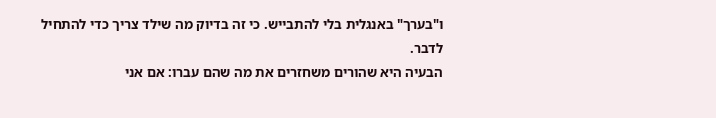ו"בערך" באנגלית בלי להתבייש. כי זה בדיוק מה שילד צריך כדי להתחיל לדבר.
הבעיה היא שהורים משחזרים את מה שהם עברו: אם אני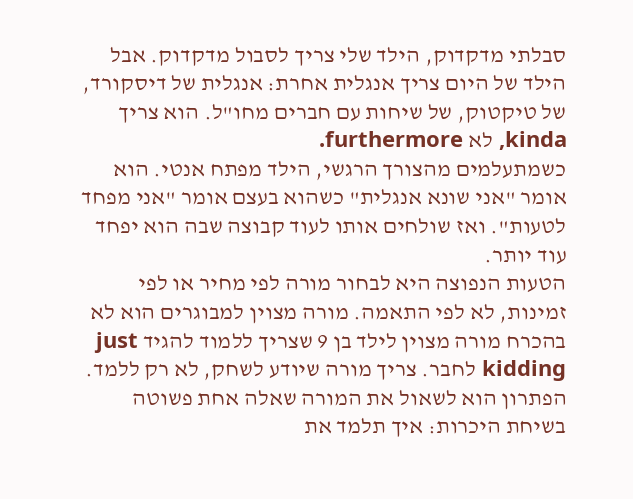סבלתי מדקדוק, הילד שלי צריך לסבול מדקדוק. אבל הילד של היום צריך אנגלית אחרת: אנגלית של דיסקורד, של טיקטוק, של שיחות עם חברים מחו"ל. הוא צריך kinda, לא furthermore.
כשמתעלמים מהצורך הרגשי, הילד מפתח אנטי. הוא אומר "אני שונא אנגלית" כשהוא בעצם אומר "אני מפחד לטעות". ואז שולחים אותו לעוד קבוצה שבה הוא יפחד עוד יותר.
הטעות הנפוצה היא לבחור מורה לפי מחיר או לפי זמינות, לא לפי התאמה. מורה מצוין למבוגרים הוא לא בהכרח מורה מצוין לילד בן 9 שצריך ללמוד להגיד just kidding לחבר. צריך מורה שיודע לשחק, לא רק ללמד.
הפתרון הוא לשאול את המורה שאלה אחת פשוטה בשיחת היכרות: איך תלמד את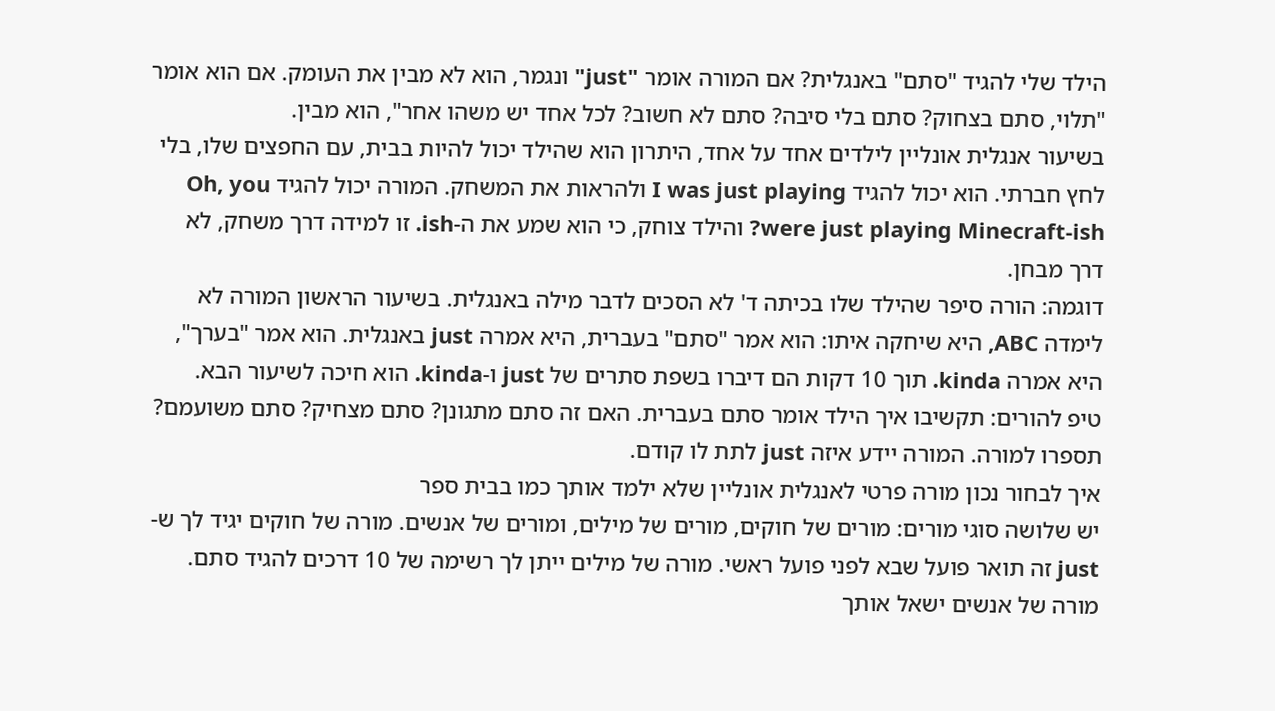הילד שלי להגיד "סתם" באנגלית? אם המורה אומר "just" ונגמר, הוא לא מבין את העומק. אם הוא אומר "תלוי, סתם בצחוק? סתם בלי סיבה? סתם לא חשוב? לכל אחד יש משהו אחר", הוא מבין.
בשיעור אנגלית אונליין לילדים אחד על אחד, היתרון הוא שהילד יכול להיות בבית, עם החפצים שלו, בלי לחץ חברתי. הוא יכול להגיד I was just playing ולהראות את המשחק. המורה יכול להגיד Oh, you were just playing Minecraft-ish? והילד צוחק, כי הוא שמע את ה-ish. זו למידה דרך משחק, לא דרך מבחן.
דוגמה: הורה סיפר שהילד שלו בכיתה ד' לא הסכים לדבר מילה באנגלית. בשיעור הראשון המורה לא לימדה ABC, היא שיחקה איתו: הוא אמר "סתם" בעברית, היא אמרה just באנגלית. הוא אמר "בערך", היא אמרה kinda. תוך 10 דקות הם דיברו בשפת סתרים של just ו-kinda. הוא חיכה לשיעור הבא.
טיפ להורים: תקשיבו איך הילד אומר סתם בעברית. האם זה סתם מתגונן? סתם מצחיק? סתם משועמם? תספרו למורה. המורה יידע איזה just לתת לו קודם.
איך לבחור נכון מורה פרטי לאנגלית אונליין שלא ילמד אותך כמו בבית ספר
יש שלושה סוגי מורים: מורים של חוקים, מורים של מילים, ומורים של אנשים. מורה של חוקים יגיד לך ש-just זה תואר פועל שבא לפני פועל ראשי. מורה של מילים ייתן לך רשימה של 10 דרכים להגיד סתם. מורה של אנשים ישאל אותך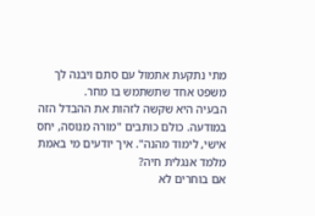מתי נתקעת אתמול עם סתם ויבנה לך משפט אחד שתשתמש בו מחר.
הבעיה היא שקשה לזהות את ההבדל הזה במודעה. כולם כותבים "מורה מנוסה, יחס אישי, לימוד מהנה". איך יודעים מי באמת מלמד אנגלית חיה?
אם בוחרים לא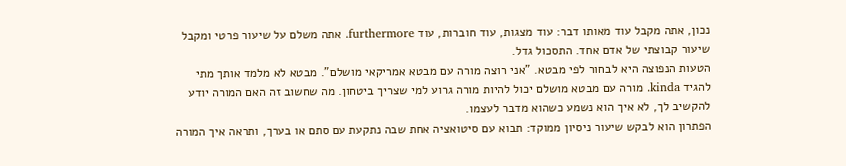נכון, אתה מקבל עוד מאותו דבר: עוד מצגות, עוד חוברות, עוד furthermore. אתה משלם על שיעור פרטי ומקבל שיעור קבוצתי של אדם אחד. התסכול גדל.
הטעות הנפוצה היא לבחור לפי מבטא. "אני רוצה מורה עם מבטא אמריקאי מושלם". מבטא לא מלמד אותך מתי להגיד kinda. מורה עם מבטא מושלם יכול להיות מורה גרוע למי שצריך ביטחון. מה שחשוב זה האם המורה יודע להקשיב לך, לא איך הוא נשמע כשהוא מדבר לעצמו.
הפתרון הוא לבקש שיעור ניסיון ממוקד: תבוא עם סיטואציה אחת שבה נתקעת עם סתם או בערך, ותראה איך המורה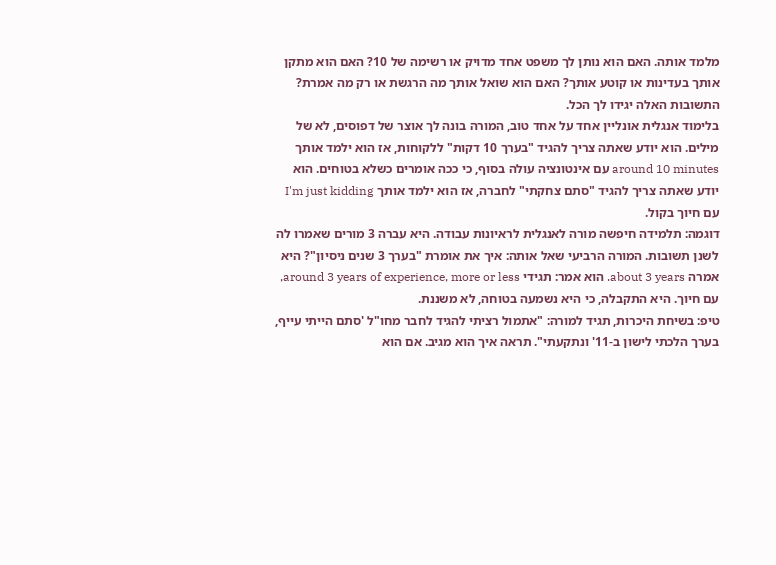מלמד אותה. האם הוא נותן לך משפט אחד מדויק או רשימה של 10? האם הוא מתקן אותך בעדינות או קוטע אותך? האם הוא שואל אותך מה הרגשת או רק מה אמרת? התשובות האלה יגידו לך הכל.
בלימוד אנגלית אונליין אחד על אחד טוב, המורה בונה לך אוצר של דפוסים, לא של מילים. הוא יודע שאתה צריך להגיד "בערך 10 דקות" ללקוחות, אז הוא ילמד אותך around 10 minutes עם אינטונציה עולה בסוף, כי ככה אומרים כשלא בטוחים. הוא יודע שאתה צריך להגיד "סתם צחקתי" לחברה, אז הוא ילמד אותך I'm just kidding עם חיוך בקול.
דוגמה: תלמידה חיפשה מורה לאנגלית לראיונות עבודה. היא עברה 3 מורים שאמרו לה לשנן תשובות. המורה הרביעי שאל אותה: איך את אומרת "בערך 3 שנים ניסיון"? היא אמרה about 3 years. הוא אמר: תגידי around 3 years of experience, more or less, עם חיוך. היא התקבלה, כי היא נשמעה בטוחה, לא משננת.
טיפ: בשיחת היכרות, תגיד למורה: "אתמול רציתי להגיד לחבר מחו"ל 'סתם הייתי עייף, בערך הלכתי לישון ב-11' ונתקעתי". תראה איך הוא מגיב. אם הוא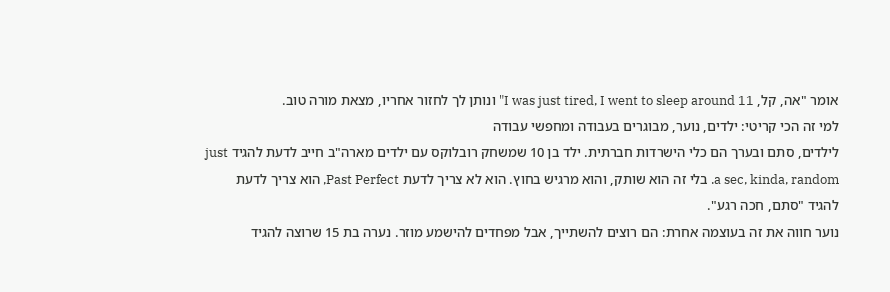אומר "אה, קל, I was just tired, I went to sleep around 11" ונותן לך לחזור אחריו, מצאת מורה טוב.
למי זה הכי קריטי: ילדים, נוער, מבוגרים בעבודה ומחפשי עבודה
לילדים, סתם ובערך הם כלי הישרדות חברתית. ילד בן 10 שמשחק רובלוקס עם ילדים מארה"ב חייב לדעת להגיד just a sec, kinda, random. בלי זה הוא שותק, והוא מרגיש בחוץ. הוא לא צריך לדעת Past Perfect, הוא צריך לדעת להגיד "סתם, חכה רגע".
נוער חווה את זה בעוצמה אחרת: הם רוצים להשתייך, אבל מפחדים להישמע מוזר. נערה בת 15 שרוצה להגיד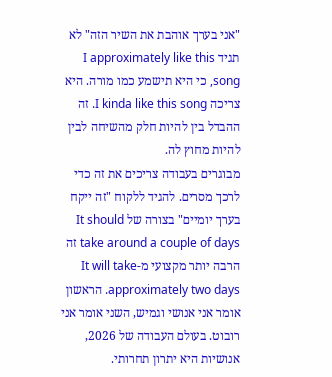"אני בערך אוהבת את השיר הזה" לא תגיד I approximately like this song, כי היא תישמע כמו מורה. היא צריכה I kinda like this song. זה ההבדל בין להיות חלק מהשיחה לבין להיות מחוץ לה.
מבוגרים בעבודה צריכים את זה כדי לרכך מסרים. להגיד ללקוח "זה ייקח בערך יומיים" בצורה של It should take around a couple of days זה הרבה יותר מקצועי מ-It will take approximately two days. הראשון אומר אני אנושי וגמיש, השני אומר אני רובוט. בעולם העבודה של 2026, אנושיות היא יתרון תחרותי.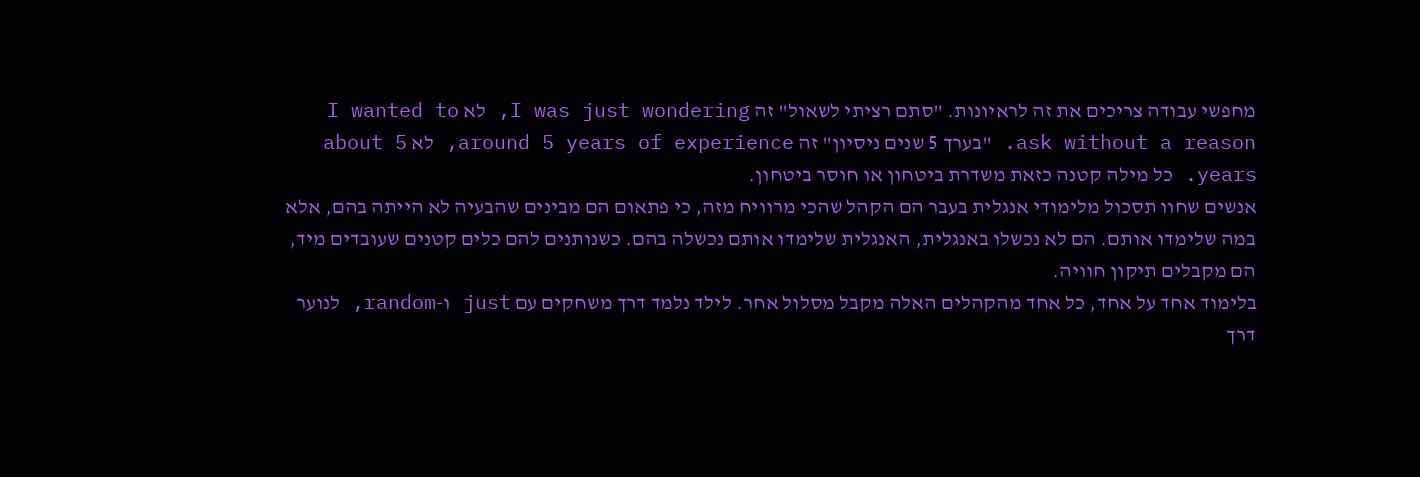מחפשי עבודה צריכים את זה לראיונות. "סתם רציתי לשאול" זה I was just wondering, לא I wanted to ask without a reason. "בערך 5 שנים ניסיון" זה around 5 years of experience, לא about 5 years. כל מילה קטנה כזאת משדרת ביטחון או חוסר ביטחון.
אנשים שחוו תסכול מלימודי אנגלית בעבר הם הקהל שהכי מרוויח מזה, כי פתאום הם מבינים שהבעיה לא הייתה בהם, אלא במה שלימדו אותם. הם לא נכשלו באנגלית, האנגלית שלימדו אותם נכשלה בהם. כשנותנים להם כלים קטנים שעובדים מיד, הם מקבלים תיקון חוויה.
בלימוד אחד על אחד, כל אחד מהקהלים האלה מקבל מסלול אחר. לילד נלמד דרך משחקים עם just ו-random, לנוער דרך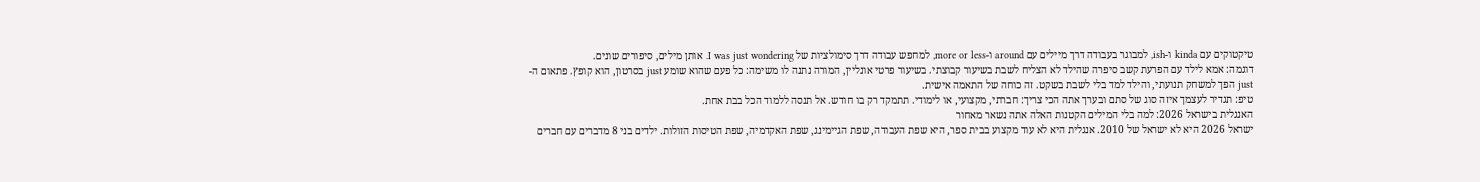טיקטוקים עם kinda ו-ish, למבוגר בעבודה דרך מיילים עם around ו-more or less, למחפש עבודה דרך סימולציות של I was just wondering. אותן מילים, סיפורים שונים.
דוגמה: אמא לילד עם הפרעת קשב סיפרה שהילד לא הצליח לשבת בשיעור קבוצתי. בשיעור פרטי אונליין, המורה נתנה לו משימה: כל פעם שהוא שומע just בסרטון, הוא קופץ. פתאום ה-just הפך למשחק תנועתי, והילד למד בלי לשבת בשקט. זה כוחה של התאמה אישית.
טיפ: תגדיר לעצמך איזה סוג של סתם ובערך אתה הכי צריך: חברתי, מקצועי, או לימודי. תתמקד רק בו חודש. אל תנסה ללמוד הכל בבת אחת.
האנגלית בישראל 2026: למה בלי המילים הקטנות האלה אתה נשאר מאחור
ישראל 2026 היא לא ישראל של 2010. אנגלית היא לא עוד מקצוע בבית ספר, היא שפת העבודה, שפת הגיימינג, שפת האקדמיה, שפת הטיסות הזולות. ילדים בני 8 מדברים עם חברים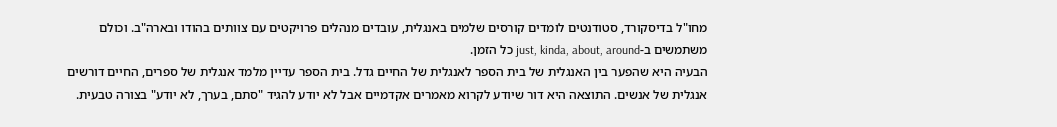מחו"ל בדיסקורד, סטודנטים לומדים קורסים שלמים באנגלית, עובדים מנהלים פרויקטים עם צוותים בהודו ובארה"ב. וכולם משתמשים ב-just, kinda, about, around כל הזמן.
הבעיה היא שהפער בין האנגלית של בית הספר לאנגלית של החיים גדל. בית הספר עדיין מלמד אנגלית של ספרים, החיים דורשים אנגלית של אנשים. התוצאה היא דור שיודע לקרוא מאמרים אקדמיים אבל לא יודע להגיד "סתם, בערך, לא יודע" בצורה טבעית.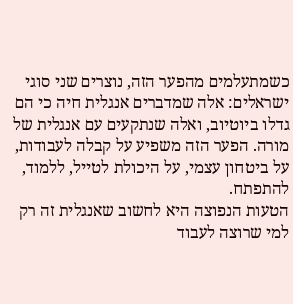כשמתעלמים מהפער הזה, נוצרים שני סוגי ישראלים: אלה שמדברים אנגלית חיה כי הם גדלו ביוטיוב, ואלה שנתקעים עם אנגלית של מורה. הפער הזה משפיע על קבלה לעבודות, על ביטחון עצמי, על היכולת לטייל, ללמוד, להתפתח.
הטעות הנפוצה היא לחשוב שאנגלית זה רק למי שרוצה לעבוד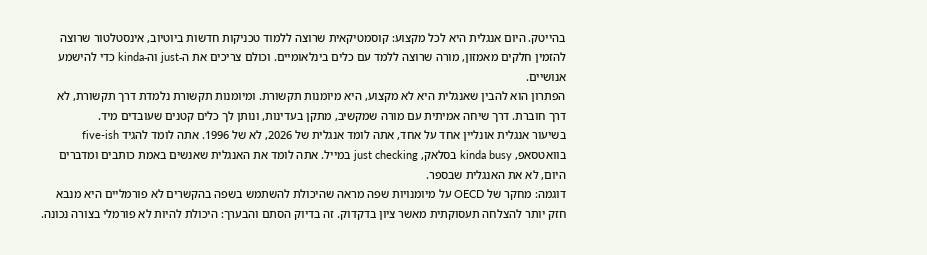בהייטק. היום אנגלית היא לכל מקצוע: קוסמטיקאית שרוצה ללמוד טכניקות חדשות ביוטיוב, אינסטלטור שרוצה להזמין חלקים מאמזון, מורה שרוצה ללמד עם כלים בינלאומיים. וכולם צריכים את ה-just וה-kinda כדי להישמע אנושיים.
הפתרון הוא להבין שאנגלית היא לא מקצוע, היא מיומנות תקשורת. ומיומנות תקשורת נלמדת דרך תקשורת, לא דרך חוברת. דרך שיחה אמיתית עם מורה שמקשיב, מתקן בעדינות, ונותן לך כלים קטנים שעובדים מיד.
בשיעור אנגלית אונליין אחד על אחד, אתה לומד אנגלית של 2026, לא של 1996. אתה לומד להגיד five-ish בוואטסאפ, kinda busy בסלאק, just checking במייל. אתה לומד את האנגלית שאנשים באמת כותבים ומדברים היום, לא את האנגלית שבספר.
דוגמה: מחקר של OECD על מיומנויות שפה מראה שהיכולת להשתמש בשפה בהקשרים לא פורמליים היא מנבא חזק יותר להצלחה תעסוקתית מאשר ציון בדקדוק. זה בדיוק הסתם והבערך: היכולת להיות לא פורמלי בצורה נכונה.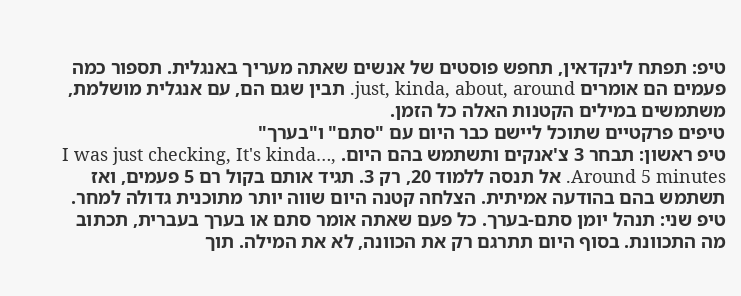טיפ: תפתח לינקדאין, תחפש פוסטים של אנשים שאתה מעריך באנגלית. תספור כמה פעמים הם אומרים just, kinda, about, around. תבין שגם הם, עם אנגלית מושלמת, משתמשים במילים הקטנות האלה כל הזמן.
טיפים פרקטיים שתוכל ליישם כבר היום עם "סתם" ו"בערך"
טיפ ראשון: תבחר 3 צ'אנקים ותשתמש בהם היום. I was just checking, It's kinda…, Around 5 minutes. אל תנסה ללמוד 20, רק 3. תגיד אותם בקול רם 5 פעמים, ואז תשתמש בהם בהודעה אמיתית. הצלחה קטנה היום שווה יותר מתוכנית גדולה למחר.
טיפ שני: תנהל יומן סתם-בערך. כל פעם שאתה אומר סתם או בערך בעברית, תכתוב מה התכוונת. בסוף היום תתרגם רק את הכוונה, לא את המילה. תוך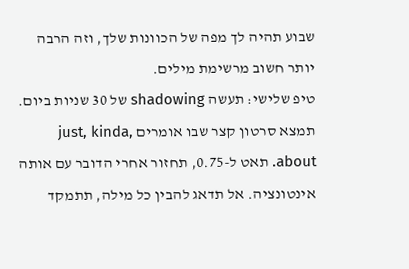שבוע תהיה לך מפה של הכוונות שלך, וזה הרבה יותר חשוב מרשימת מילים.
טיפ שלישי: תעשה shadowing של 30 שניות ביום. תמצא סרטון קצר שבו אומרים just, kinda, about. תאט ל-0.75, תחזור אחרי הדובר עם אותה אינטונציה. אל תדאג להבין כל מילה, תתמקד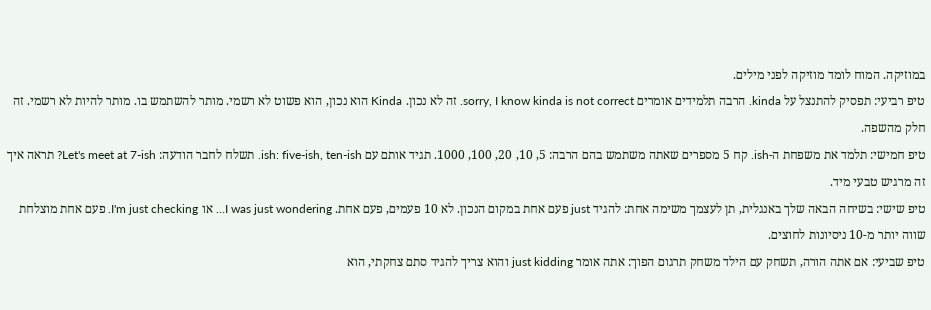במוזיקה. המוח לומד מוזיקה לפני מילים.
טיפ רביעי: תפסיק להתנצל על kinda. הרבה תלמידים אומרים sorry, I know kinda is not correct. זה לא נכון. Kinda הוא נכון, הוא פשוט לא רשמי. מותר להשתמש בו. מותר להיות לא רשמי. זה חלק מהשפה.
טיפ חמישי: תלמד את משפחת ה-ish. קח 5 מספרים שאתה משתמש בהם הרבה: 5, 10, 20, 100, 1000. תגיד אותם עם ish: five-ish, ten-ish. תשלח לחבר הודעה: Let's meet at 7-ish? תראה איך זה מרגיש טבעי מיד.
טיפ שישי: בשיחה הבאה שלך באנגלית, תן לעצמך משימה אחת: להגיד just פעם אחת במקום הנכון. לא 10 פעמים, פעם אחת. I was just wondering… או I'm just checking. פעם אחת מוצלחת שווה יותר מ-10 ניסיונות לחוצים.
טיפ שביעי: אם אתה הורה, תשחק עם הילד משחק תרגום הפוך: אתה אומר just kidding והוא צריך להגיד סתם צחקתי, הוא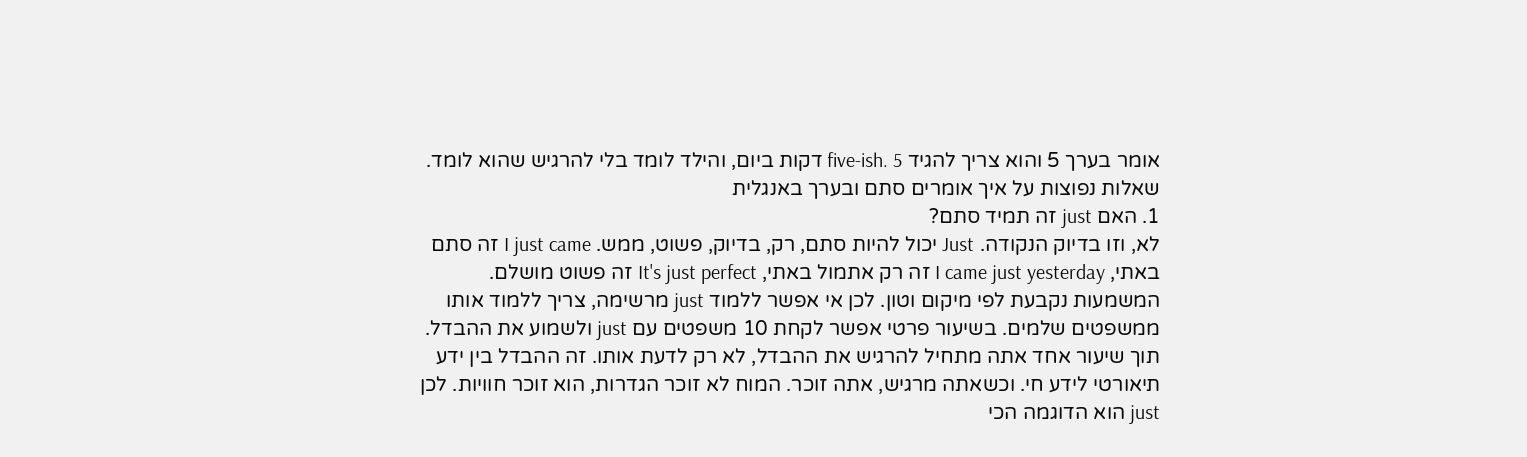אומר בערך 5 והוא צריך להגיד five-ish. 5 דקות ביום, והילד לומד בלי להרגיש שהוא לומד.
שאלות נפוצות על איך אומרים סתם ובערך באנגלית
1. האם just זה תמיד סתם?
לא, וזו בדיוק הנקודה. Just יכול להיות סתם, רק, בדיוק, פשוט, ממש. I just came זה סתם באתי, I came just yesterday זה רק אתמול באתי, It's just perfect זה פשוט מושלם. המשמעות נקבעת לפי מיקום וטון. לכן אי אפשר ללמוד just מרשימה, צריך ללמוד אותו ממשפטים שלמים. בשיעור פרטי אפשר לקחת 10 משפטים עם just ולשמוע את ההבדל. תוך שיעור אחד אתה מתחיל להרגיש את ההבדל, לא רק לדעת אותו. זה ההבדל בין ידע תיאורטי לידע חי. וכשאתה מרגיש, אתה זוכר. המוח לא זוכר הגדרות, הוא זוכר חוויות. לכן just הוא הדוגמה הכי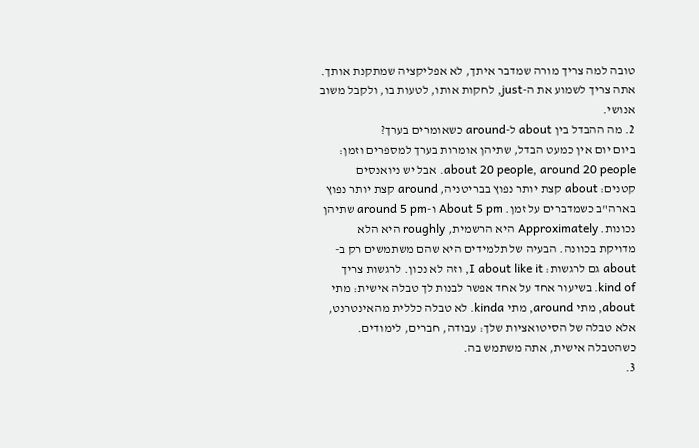טובה למה צריך מורה שמדבר איתך, לא אפליקציה שמתקנת אותך. אתה צריך לשמוע את ה-just, לחקות אותו, לטעות בו, ולקבל משוב אנושי.
2. מה ההבדל בין about ל-around כשאומרים בערך?
ביום יום אין כמעט הבדל, שתיהן אומרות בערך למספרים וזמן: about 20 people, around 20 people. אבל יש ניואנסים קטנים: about קצת יותר נפוץ בבריטניה, around קצת יותר נפוץ בארה"ב כשמדברים על זמן. About 5 pm ו-around 5 pm שתיהן נכונות. Approximately היא הרשמית, roughly היא הלא מדויקת בכוונה. הבעיה של תלמידים היא שהם משתמשים רק ב-about גם לרגשות: I about like it, וזה לא נכון. לרגשות צריך kind of. בשיעור אחד על אחד אפשר לבנות לך טבלה אישית: מתי about, מתי around, מתי kinda. לא טבלה כללית מהאינטרנט, אלא טבלה של הסיטואציות שלך: עבודה, חברים, לימודים. כשהטבלה אישית, אתה משתמש בה.
3.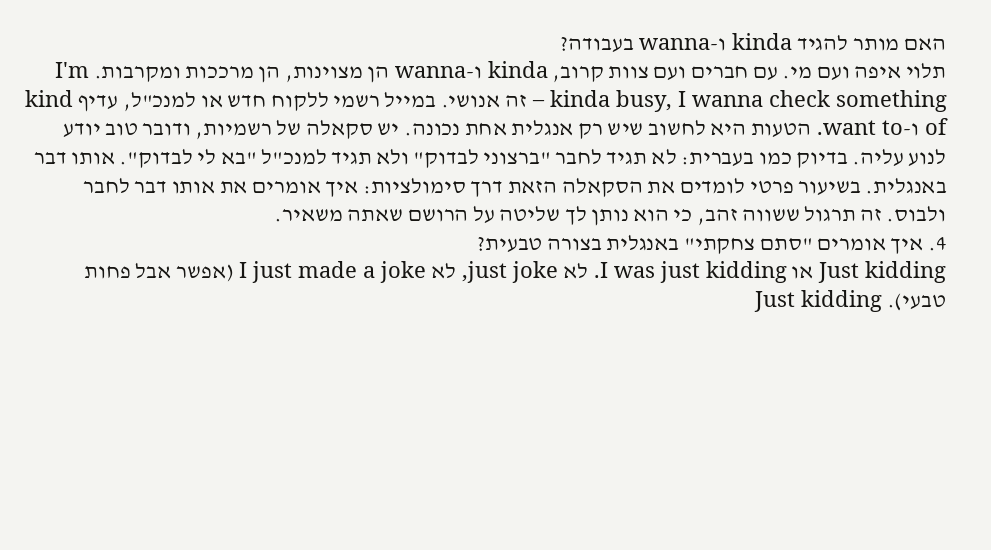האם מותר להגיד kinda ו-wanna בעבודה?
תלוי איפה ועם מי. עם חברים ועם צוות קרוב, kinda ו-wanna הן מצוינות, הן מרככות ומקרבות. I'm kinda busy, I wanna check something – זה אנושי. במייל רשמי ללקוח חדש או למנכ"ל, עדיף kind of ו-want to. הטעות היא לחשוב שיש רק אנגלית אחת נכונה. יש סקאלה של רשמיות, ודובר טוב יודע לנוע עליה. בדיוק כמו בעברית: לא תגיד לחבר "ברצוני לבדוק" ולא תגיד למנכ"ל "בא לי לבדוק". אותו דבר באנגלית. בשיעור פרטי לומדים את הסקאלה הזאת דרך סימולציות: איך אומרים את אותו דבר לחבר ולבוס. זה תרגול ששווה זהב, כי הוא נותן לך שליטה על הרושם שאתה משאיר.
4. איך אומרים "סתם צחקתי" באנגלית בצורה טבעית?
Just kidding או I was just kidding. לא just joke, לא I just made a joke (אפשר אבל פחות טבעי). Just kidding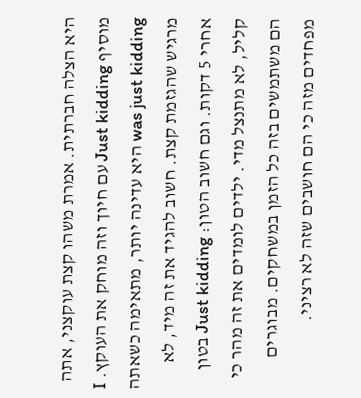היא הצלה חברתית. אמרת משהו קצת עוקצני, אתה מוסיף Just kidding עם חיוך וזה מוחק את העוקץ. I was just kidding היא עדינה יותר, מתאימה כשאתה מרגיש שהגזמת קצת. חשוב להגיד את זה מיד, לא אחרי 5 דקות. וגם חשוב הטון: Just kidding בטון קליל, לא מתנצל מדי. ילדים לומדים את זה מהר כי הם משתמשים בזה כל הזמן במשחקים. מבוגרים מפחדים מזה כי הם חושבים שזה לא רציני.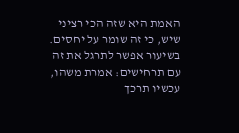האמת היא שזה הכי רציני שיש, כי זה שומר על יחסים. בשיעור אפשר לתרגל את זה עם תרחישים: אמרת משהו, עכשיו תרכך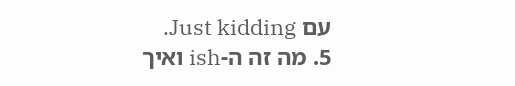עם Just kidding.
5. מה זה ה-ish ואיך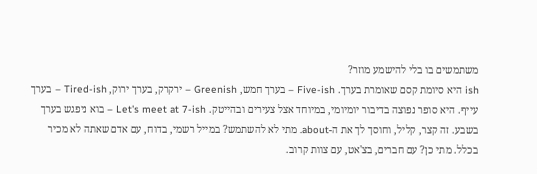משתמשים בו בלי להישמע מוזר?
ish היא סיומת קסם שאומרת בערך. Five-ish – בערך חמש, Greenish – ירקרק, בערך ירוק, Tired-ish – בערך עייף. היא סופר נפוצה בדיבור יומיומי, במיוחד אצל צעירים ובהייטק. Let's meet at 7-ish – בוא ניפגש בערך בשבע. זה קצר, קליל, וחוסך לך את ה-about. מתי לא להשתמש? במייל רשמי, בדוח, עם אדם שאתה לא מכיר בכלל. מתי כן? עם חברים, בצ'אט, עם צוות קרוב.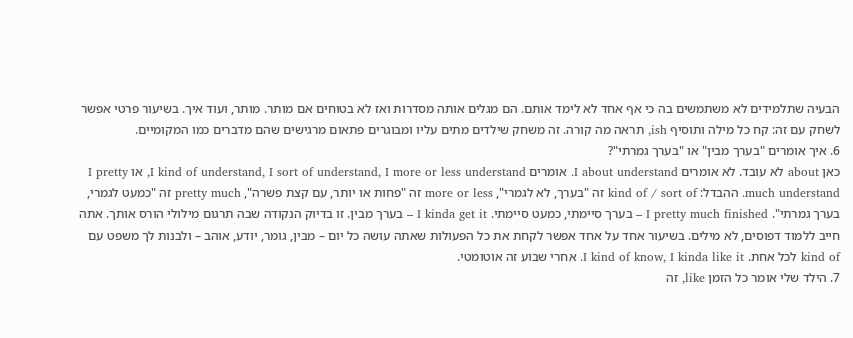הבעיה שתלמידים לא משתמשים בה כי אף אחד לא לימד אותם. הם מגלים אותה מסדרות ואז לא בטוחים אם מותר. מותר, ועוד איך. בשיעור פרטי אפשר לשחק עם זה: קח כל מילה ותוסיף ish, תראה מה קורה. זה משחק שילדים מתים עליו ומבוגרים פתאום מרגישים שהם מדברים כמו המקומיים.
6. איך אומרים "בערך מבין" או "בערך גמרתי"?
כאן about לא עובד. לא אומרים I about understand. אומרים I kind of understand, I sort of understand, I more or less understand, או I pretty much understand. ההבדל: kind of / sort of זה "בערך, לא לגמרי", more or less זה "פחות או יותר, עם קצת פשרה", pretty much זה "כמעט לגמרי, בערך גמרתי". I pretty much finished – בערך סיימתי, כמעט סיימתי. I kinda get it – בערך מבין. זו בדיוק הנקודה שבה תרגום מילולי הורס אותך. אתה חייב ללמוד דפוסים, לא מילים. בשיעור אחד על אחד אפשר לקחת את כל הפעולות שאתה עושה כל יום – מבין, גומר, יודע, אוהב – ולבנות לך משפט עם kind of לכל אחת. I kind of know, I kinda like it. אחרי שבוע זה אוטומטי.
7. הילד שלי אומר כל הזמן like, זה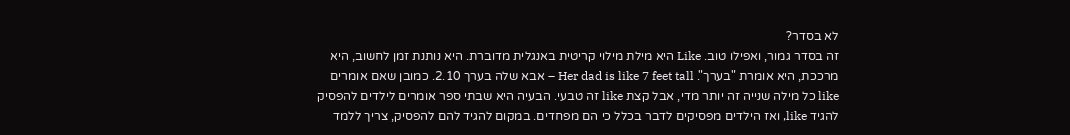לא בסדר?
זה בסדר גמור, ואפילו טוב. Like היא מילת מילוי קריטית באנגלית מדוברת. היא נותנת זמן לחשוב, היא מרככת, היא אומרת "בערך". Her dad is like 7 feet tall – אבא שלה בערך 2.10. כמובן שאם אומרים like כל מילה שנייה זה יותר מדי, אבל קצת like זה טבעי. הבעיה היא שבתי ספר אומרים לילדים להפסיק להגיד like, ואז הילדים מפסיקים לדבר בכלל כי הם מפחדים. במקום להגיד להם להפסיק, צריך ללמד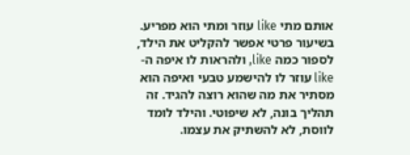אותם מתי like עוזר ומתי הוא מפריע. בשיעור פרטי אפשר להקליט את הילד, לספור כמה like, ולהראות לו איפה ה-like עוזר לו להישמע טבעי ואיפה הוא מסתיר את מה שהוא רוצה להגיד. זה תהליך בונה, לא שיפוטי. והילד לומד לווסת, לא להשתיק את עצמו.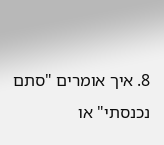8. איך אומרים "סתם נכנסתי" או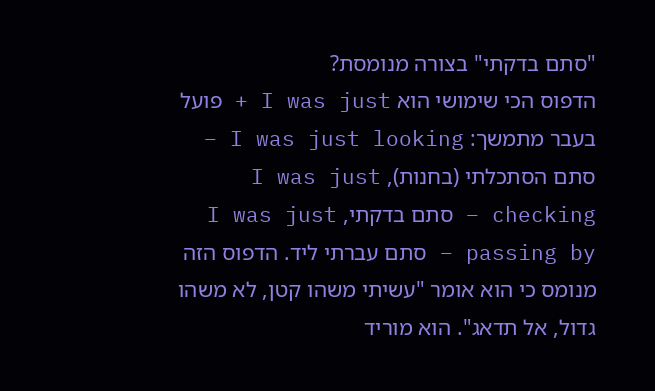"סתם בדקתי" בצורה מנומסת?
הדפוס הכי שימושי הוא I was just + פועל בעבר מתמשך: I was just looking – סתם הסתכלתי (בחנות), I was just checking – סתם בדקתי, I was just passing by – סתם עברתי ליד. הדפוס הזה מנומס כי הוא אומר "עשיתי משהו קטן, לא משהו גדול, אל תדאג". הוא מוריד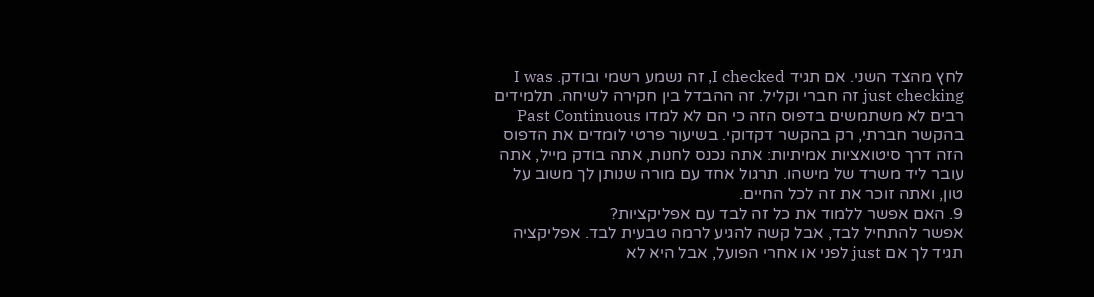לחץ מהצד השני. אם תגיד I checked, זה נשמע רשמי ובודק. I was just checking זה חברי וקליל. זה ההבדל בין חקירה לשיחה. תלמידים רבים לא משתמשים בדפוס הזה כי הם לא למדו Past Continuous בהקשר חברתי, רק בהקשר דקדוקי. בשיעור פרטי לומדים את הדפוס הזה דרך סיטואציות אמיתיות: אתה נכנס לחנות, אתה בודק מייל, אתה עובר ליד משרד של מישהו. תרגול אחד עם מורה שנותן לך משוב על טון, ואתה זוכר את זה לכל החיים.
9. האם אפשר ללמוד את כל זה לבד עם אפליקציות?
אפשר להתחיל לבד, אבל קשה להגיע לרמה טבעית לבד. אפליקציה תגיד לך אם just לפני או אחרי הפועל, אבל היא לא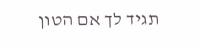תגיד לך אם הטון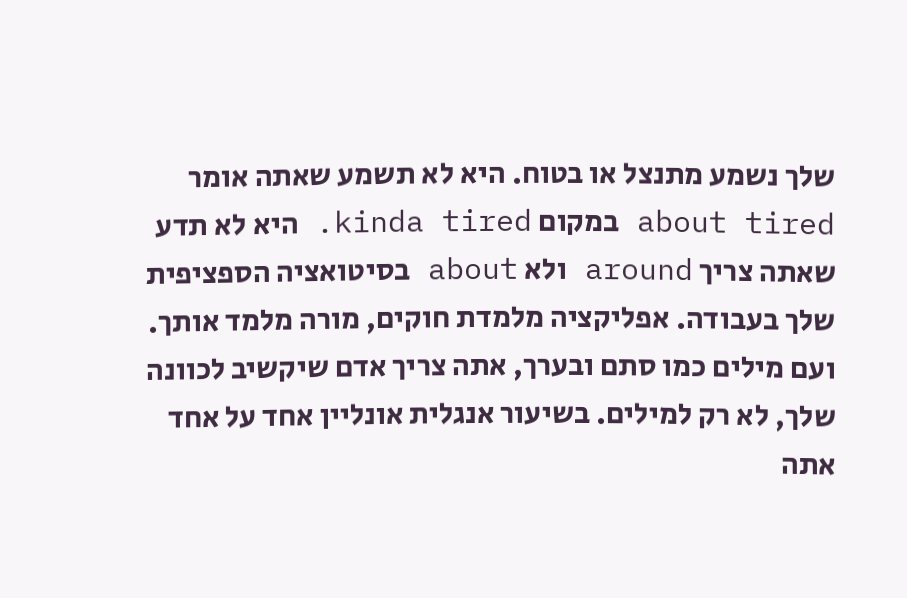שלך נשמע מתנצל או בטוח. היא לא תשמע שאתה אומר about tired במקום kinda tired. היא לא תדע שאתה צריך around ולא about בסיטואציה הספציפית שלך בעבודה. אפליקציה מלמדת חוקים, מורה מלמד אותך. ועם מילים כמו סתם ובערך, אתה צריך אדם שיקשיב לכוונה שלך, לא רק למילים. בשיעור אנגלית אונליין אחד על אחד אתה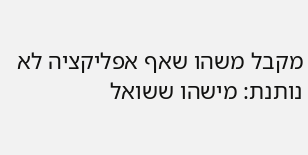מקבל משהו שאף אפליקציה לא נותנת: מישהו ששואל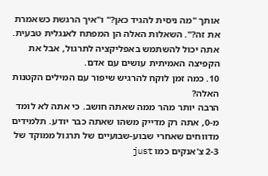אותך "מה ניסית להגיד כאן?" ו"איך הרגשת כשאמרת את זה?". השאלות האלה הן המפתח לאנגלית טבעית. אתה יכול להשתמש באפליקציה לתרגול, אבל את הקפיצה האמיתית עושים עם אדם.
10. כמה זמן לוקח להרגיש שיפור עם המילים הקטנות האלה?
הרבה יותר מהר ממה שאתה חושב. כי אתה לא לומד מ-0, אתה רק מדייק משהו שאתה כבר יודע. תלמידים מדווחים שאחרי שבוע-שבועיים של תרגול ממוקד של 2-3 צ'אנקים כמו just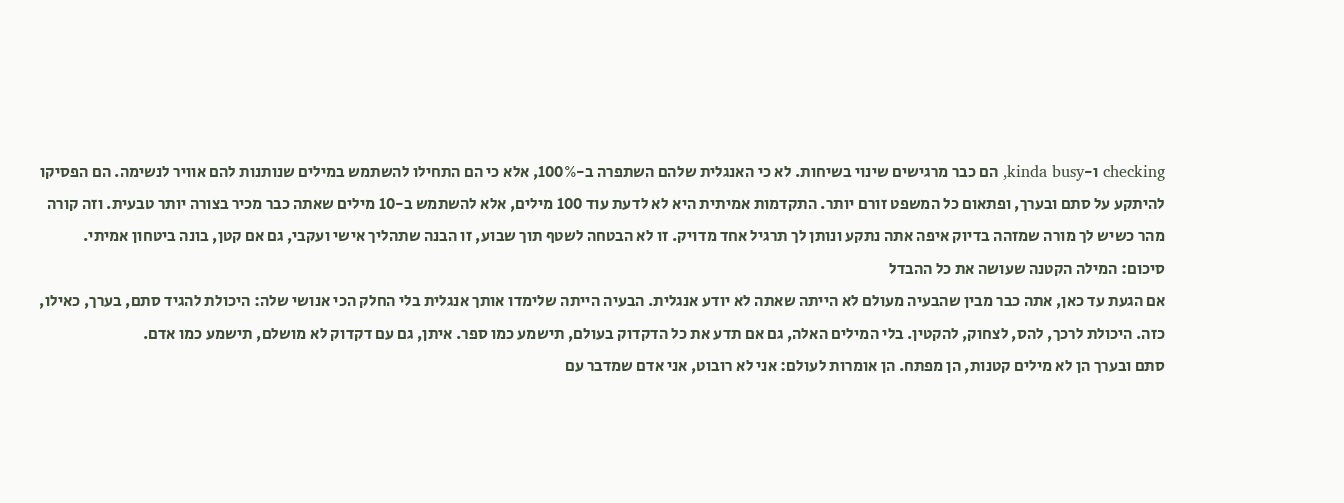checking ו-kinda busy, הם כבר מרגישים שינוי בשיחות. לא כי האנגלית שלהם השתפרה ב-100%, אלא כי הם התחילו להשתמש במילים שנותנות להם אוויר לנשימה. הם הפסיקו להיתקע על סתם ובערך, ופתאום כל המשפט זורם יותר. התקדמות אמיתית היא לא לדעת עוד 100 מילים, אלא להשתמש ב-10 מילים שאתה כבר מכיר בצורה יותר טבעית. וזה קורה מהר כשיש לך מורה שמזהה בדיוק איפה אתה נתקע ונותן לך תרגיל אחד מדויק. זו לא הבטחה לשטף תוך שבוע, זו הבנה שתהליך אישי ועקבי, גם אם קטן, בונה ביטחון אמיתי.
סיכום: המילה הקטנה שעושה את כל ההבדל
אם הגעת עד כאן, אתה כבר מבין שהבעיה מעולם לא הייתה שאתה לא יודע אנגלית. הבעיה הייתה שלימדו אותך אנגלית בלי החלק הכי אנושי שלה: היכולת להגיד סתם, בערך, כאילו, כזה. היכולת לרכך, להס, לצחוק, להקטין. בלי המילים האלה, גם אם תדע את כל הדקדוק בעולם, תישמע כמו ספר. איתן, גם עם דקדוק לא מושלם, תישמע כמו אדם.
סתם ובערך הן לא מילים קטנות, הן מפתח. הן אומרות לעולם: אני לא רובוט, אני אדם שמדבר עם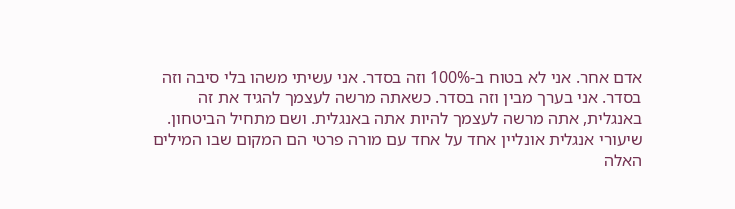אדם אחר. אני לא בטוח ב-100% וזה בסדר. אני עשיתי משהו בלי סיבה וזה בסדר. אני בערך מבין וזה בסדר. כשאתה מרשה לעצמך להגיד את זה באנגלית, אתה מרשה לעצמך להיות אתה באנגלית. ושם מתחיל הביטחון.
שיעורי אנגלית אונליין אחד על אחד עם מורה פרטי הם המקום שבו המילים האלה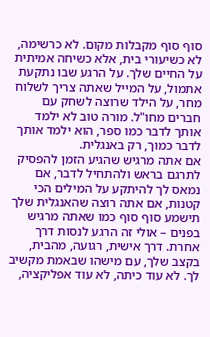סוף סוף מקבלות מקום. לא כרשימה, לא כשיעורי בית, אלא כשיחה אמיתית על החיים שלך. על הרגע שבו נתקעת אתמול, על המייל שאתה צריך לשלוח מחר, על הילד שרוצה לשחק עם חברים מחו"ל. מורה טוב לא ילמד אותך לדבר כמו ספר, הוא ילמד אותך לדבר כמוך, רק באנגלית.
אם אתה מרגיש שהגיע הזמן להפסיק לתרגם בראש ולהתחיל לדבר, אם נמאס לך להיתקע על המילים הכי קטנות, אם אתה רוצה שהאנגלית שלך תישמע סוף סוף כמו שאתה מרגיש בפנים – אולי זה הרגע לנסות דרך אחרת. דרך אישית, רגועה, מהבית, בקצב שלך, עם מישהו שבאמת מקשיב לך. לא עוד כיתה, לא עוד אפליקציה,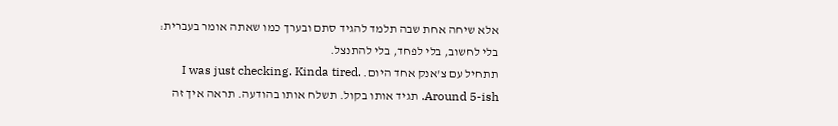אלא שיחה אחת שבה תלמד להגיד סתם ובערך כמו שאתה אומר בעברית: בלי לחשוב, בלי לפחד, בלי להתנצל.
תתחיל עם צ'אנק אחד היום. I was just checking. Kinda tired. Around 5-ish. תגיד אותו בקול. תשלח אותו בהודעה. תראה איך זה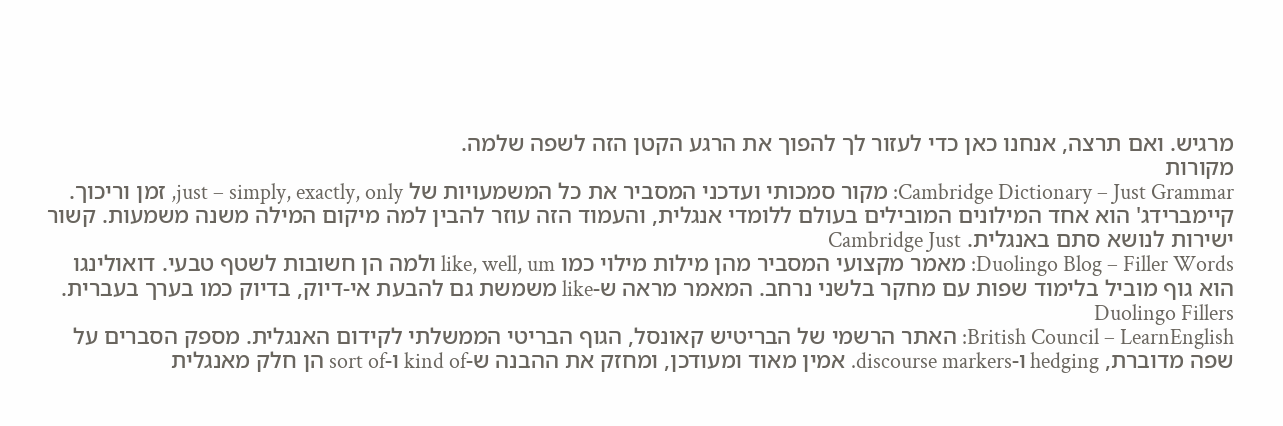מרגיש. ואם תרצה, אנחנו כאן כדי לעזור לך להפוך את הרגע הקטן הזה לשפה שלמה.
מקורות
Cambridge Dictionary – Just Grammar: מקור סמכותי ועדכני המסביר את כל המשמעויות של just – simply, exactly, only, זמן וריכוך. קיימברידג' הוא אחד המילונים המובילים בעולם ללומדי אנגלית, והעמוד הזה עוזר להבין למה מיקום המילה משנה משמעות. קשור ישירות לנושא סתם באנגלית. Cambridge Just
Duolingo Blog – Filler Words: מאמר מקצועי המסביר מהן מילות מילוי כמו like, well, um ולמה הן חשובות לשטף טבעי. דואולינגו הוא גוף מוביל בלימוד שפות עם מחקר בלשני נרחב. המאמר מראה ש-like משמשת גם להבעת אי-דיוק, בדיוק כמו בערך בעברית. Duolingo Fillers
British Council – LearnEnglish: האתר הרשמי של הבריטיש קאונסל, הגוף הבריטי הממשלתי לקידום האנגלית. מספק הסברים על שפה מדוברת, hedging ו-discourse markers. אמין מאוד ומעודכן, ומחזק את ההבנה ש-kind of ו-sort of הן חלק מאנגלית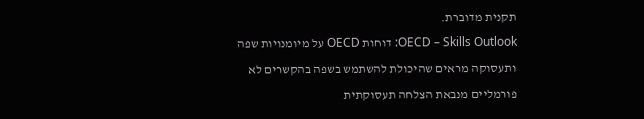תקנית מדוברת.
OECD – Skills Outlook: דוחות OECD על מיומנויות שפה ותעסוקה מראים שהיכולת להשתמש בשפה בהקשרים לא פורמליים מנבאת הצלחה תעסוקתית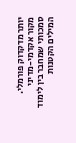יותר מדקדוק פורמלי. מקור אקדמי-מדיני סמכותי שמחבר בין לימוד המילים הקטנות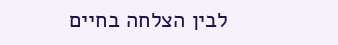לבין הצלחה בחיים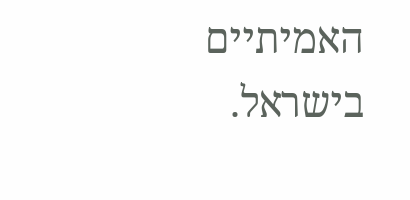האמיתיים בישראל.